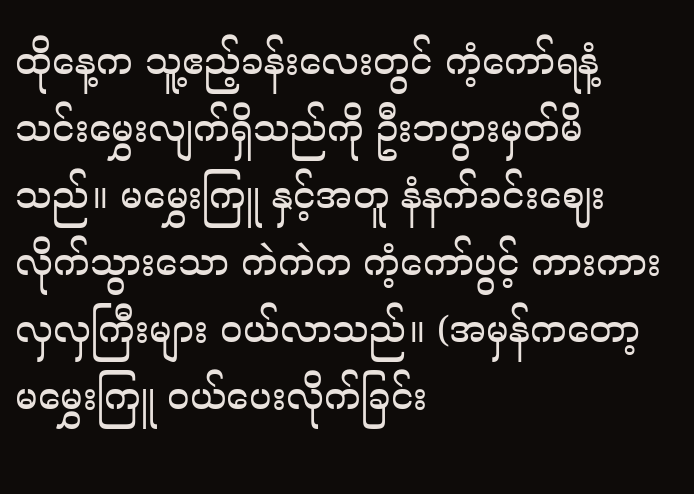ထိုနေ့က သူ့ဧည့်ခန်းလေးတွင် ကံ့ကော်ရနံ့ သင်းမွှေးလျက်ရှိသည်ကို ဦးဘပွားမှတ်မိသည်။ မမွှေးကြူ နှင့်အတူ နံနက်ခင်းဈေး လိုက်သွားသော ကဲကဲက ကံ့ကော်ပွင့် ကားကားလှလှကြီးများ ဝယ်လာသည်။ (အမှန်ကတော့ မမွှေးကြူ ဝယ်ပေးလိုက်ခြင်း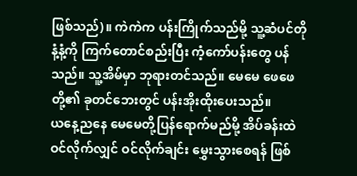ဖြစ်သည်)။ ကဲကဲက ပန်းကြိုက်သည်မို့ သူ့ဆံပင်တိုနံ့နံ့ကို ကြက်တောင်စည်းပြီး ကံ့ကော်ပန်းတွေ ပန်သည်။ သူ့အိမ်မှာ ဘုရားတင်သည်။ မေမေ ဖေဖေတို့၏ ခုတင်ဘေးတွင် ပန်းအိုးထိုးပေးသည်။
ယနေ့ညနေ မေမေတို့ပြန်ရောက်မည်မို့ အိပ်ခန်းထဲ ဝင်လိုက်လျှင် ဝင်လိုက်ချင်း မွှေးသွားစေရန် ဖြစ်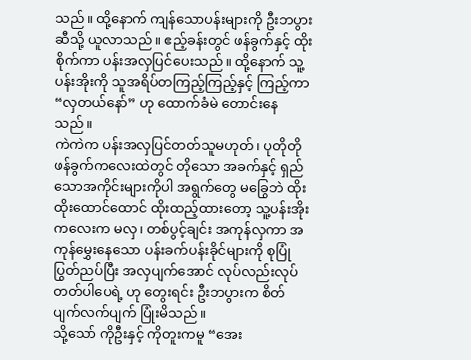သည်။ ထို့နောက် ကျန်သောပန်းများကို ဦးဘပွားဆီသို့ ယူလာသည်။ ဧည့်ခန်းတွင် ဖန်ခွက်နှင့် ထိုးစိုက်ကာ ပန်းအလှပြင်ပေးသည်။ ထို့နောက် သူ့ ပန်းအိုးကို သူအရိပ်တကြည့်ကြည့်နှင့် ကြည့်ကာ“လှတယ်နော်” ဟု ထောက်ခံမဲ တောင်းနေသည်။
ကဲကဲက ပန်းအလှပြင်တတ်သူမဟုတ်၊ ပုတိုတို ဖန်ခွက်ကလေးထဲတွင် တိုသော အခက်နှင့် ရှည်သောအကိုင်းများကိုပါ အရွက်တွေ မခြွေဘဲ ထိုးထိုးထောင်ထောင် ထိုးထည့်ထားတော့ သူ့ပန်းအိုးကလေးက မလှ၊ တစ်ပွင့်ချင်း အကုန်လှကာ အကုန်မွှေးနေသော ပန်းခက်ပန်းခိုင်များကို စုပြုံပြွတ်ညပ်ပြီး အလှပျက်အောင် လုပ်လည်းလုပ်တတ်ပါပေရဲ့ ဟု တွေးရင်း ဦးဘပွားက စိတ်ပျက်လက်ပျက် ပြုံးမိသည်။
သို့သော် ကိုဦးနှင့် ကိုတူးကမူ “အေး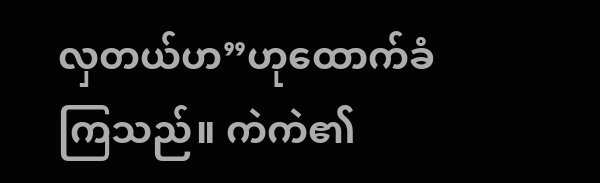လှတယ်ဟ”ဟုထောက်ခံကြသည်။ ကဲကဲ၏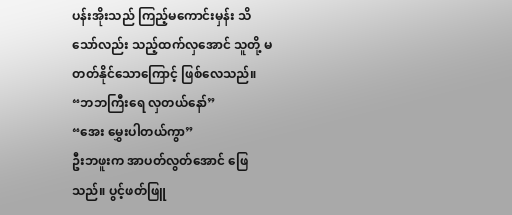ပန်းအိုးသည် ကြည့်မကောင်းမှန်း သိသော်လည်း သည့်ထက်လှအောင် သူတို့ မတတ်နိုင်သောကြောင့် ဖြစ်လေသည်။
“ဘဘကြီးရေ လှတယ်နော်”
“အေး မွှေးပါတယ်ကွာ”
ဦးဘဖူးက အာပတ်လွတ်အောင် ဖြေသည်။ ပွင့်ဖတ်ဖြူ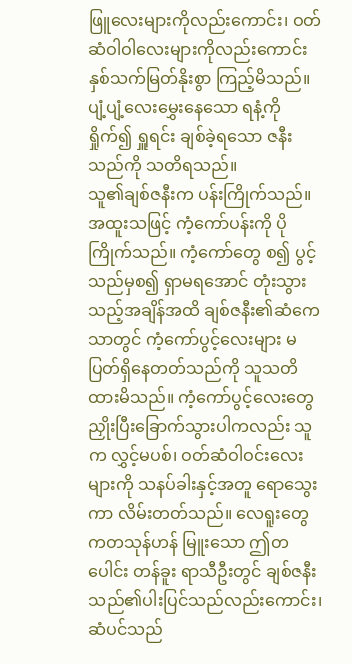ဖြူလေးများကိုလည်းကောင်း၊ ဝတ်ဆံဝါဝါလေးများကိုလည်းကောင်း နှစ်သက်မြတ်နိုးစွာ ကြည့်မိသည်။ ပျံ့ပျံ့လေးမွှေးနေသော ရနံ့ကို ရှိုက်၍ ရှူရင်း ချစ်ခဲ့ရသော ဇနီးသည်ကို သတိရသည်။
သူ၏ချစ်ဇနီးက ပန်းကြိုက်သည်။ အထူးသဖြင့် ကံ့ကော်ပန်းကို ပိုကြိုက်သည်။ ကံ့ကော်တွေ စ၍ ပွင့်သည်မှစ၍ ရှာမရအောင် တုံးသွားသည့်အချိန်အထိ ချစ်ဇနီး၏ဆံကေသာတွင် ကံ့ကော်ပွင့်လေးများ မပြတ်ရှိနေတတ်သည်ကို သူသတိထားမိသည်။ ကံ့ကော်ပွင့်လေးတွေ ညှိုးပြီးခြောက်သွားပါကလည်း သူက လွှင့်မပစ်၊ ဝတ်ဆံဝါဝင်းလေးများကို သနပ်ခါးနှင့်အတူ ရောသွေးကာ လိမ်းတတ်သည်။ လေရူးတွေကတသုန်ဟန် မြူးသော ဤတပေါင်း တန်ခူး ရာသီဦးတွင် ချစ်ဇနီးသည်၏ပါးပြင်သည်လည်းကောင်း၊ ဆံပင်သည်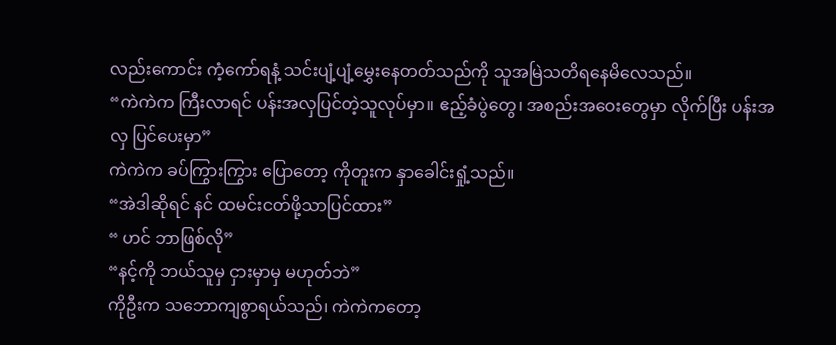လည်းကောင်း ကံ့ကော်ရနံ့ သင်းပျံ့ပျံ့မွှေးနေတတ်သည်ကို သူအမြဲသတိရနေမိလေသည်။
“ကဲကဲက ကြီးလာရင် ပန်းအလှပြင်တဲ့သူလုပ်မှာ။ ဧည့်ခံပွဲတွေ၊ အစည်းအဝေးတွေမှာ လိုက်ပြီး ပန်းအလှ ပြင်ပေးမှာ”
ကဲကဲက ခပ်ကြွားကြွား ပြောတော့ ကိုတူးက နှာခေါင်းရှုံ့သည်။
“အဲဒါဆိုရင် နင် ထမင်းငတ်ဖို့သာပြင်ထား”
“ ဟင် ဘာဖြစ်လို”
“နင့်ကို ဘယ်သူမှ ငှားမှာမှ မဟုတ်ဘဲ”
ကိုဦးက သဘောကျစွာရယ်သည်၊ ကဲကဲကတော့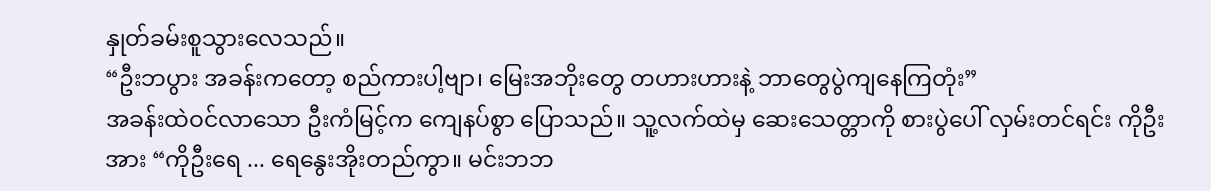နှုတ်ခမ်းစူသွားလေသည်။
“ဦးဘပွား အခန်းကတော့ စည်ကားပါ့ဗျာ၊ မြေးအဘိုးတွေ တဟားဟားနဲ့ ဘာတွေပွဲကျနေကြတုံး”
အခန်းထဲဝင်လာသော ဦးကံမြင့်က ကျေနပ်စွာ ပြောသည်။ သူ့လက်ထဲမှ ဆေးသေတ္တာကို စားပွဲပေါ် လှမ်းတင်ရင်း ကိုဦးအား “ကိုဦးရေ ... ရေနွေးအိုးတည်ကွာ။ မင်းဘဘ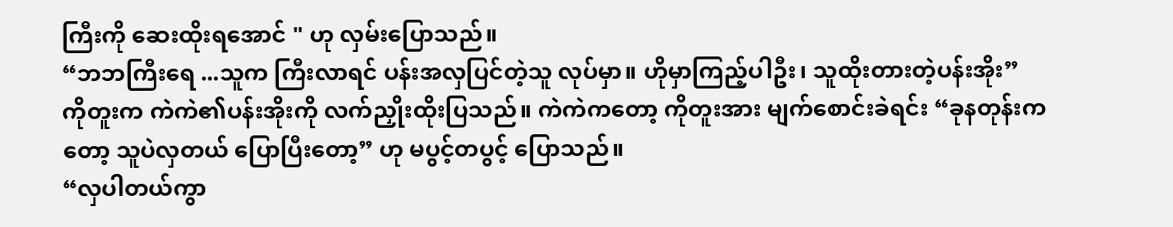ကြီးကို ဆေးထိုးရအောင် " ဟု လှမ်းပြောသည်။
“ဘဘကြီးရေ ...သူက ကြီးလာရင် ပန်းအလှပြင်တဲ့သူ လုပ်မှာ။ ဟိုမှာကြည့်ပါဦး၊ သူထိုးတားတဲ့ပန်းအိုး”
ကိုတူးက ကဲကဲ၏ပန်းအိုးကို လက်ညှိုးထိုးပြသည်။ ကဲကဲကတော့ ကိုတူးအား မျက်စောင်းခဲရင်း “ခုနတုန်းကတော့ သူပဲလှတယ် ပြောပြီးတော့” ဟု မပွင့်တပွင့် ပြောသည်။
“လှပါတယ်ကွာ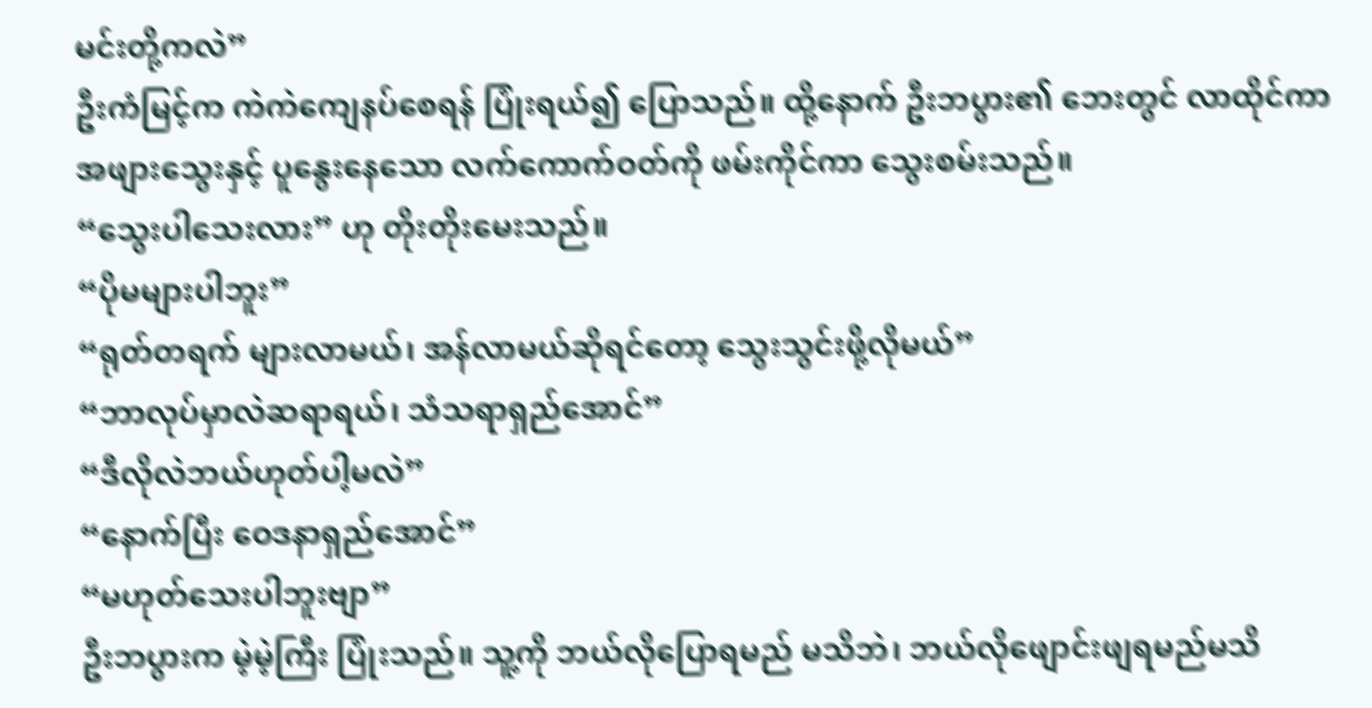မင်းတို့ကလဲ”
ဦးကံမြင့်က ကဲကဲကျေနပ်စေရန် ပြုံးရယ်၍ ပြောသည်။ ထို့နောက် ဦးဘပွား၏ ဘေးတွင် လာထိုင်ကာ အဖျားသွေးနှင့် ပူနွေးနေသော လက်ကောက်ဝတ်ကို ဖမ်းကိုင်ကာ သွေးစမ်းသည်။
“သွေးပါသေးလား” ဟု တိုးတိုးမေးသည်။
“ပိုမများပါဘူး”
“ရုတ်တရက် များလာမယ်၊ အန်လာမယ်ဆိုရင်တော့ သွေးသွင်းဖို့လိုမယ်”
“ဘာလုပ်မှာလဲဆရာရယ်၊ သံသရာရှည်အောင်”
“ဒီလိုလဲဘယ်ဟုတ်ပါ့မလဲ”
“နောက်ပြီး ဝေဒနာရှည်အောင်”
“မဟုတ်သေးပါဘူးဗျာ”
ဦးဘပွားက မဲ့မဲ့ကြီး ပြုံးသည်။ သူ့ကို ဘယ်လိုပြောရမည် မသိဘဲ၊ ဘယ်လိုဖျောင်းဖျရမည်မသိ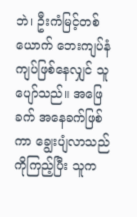ဘဲ၊ ဦးကံမြင့်တစ်ယောက် ဘေးကျပ်နံကျပ်ဖြစ်နေလျှင် သူပျော်သည်။ အဖြေခက် အနေခက်ဖြစ်ကာ ချွေးပျံလာသည်ကိုကြည့်ပြီး သူက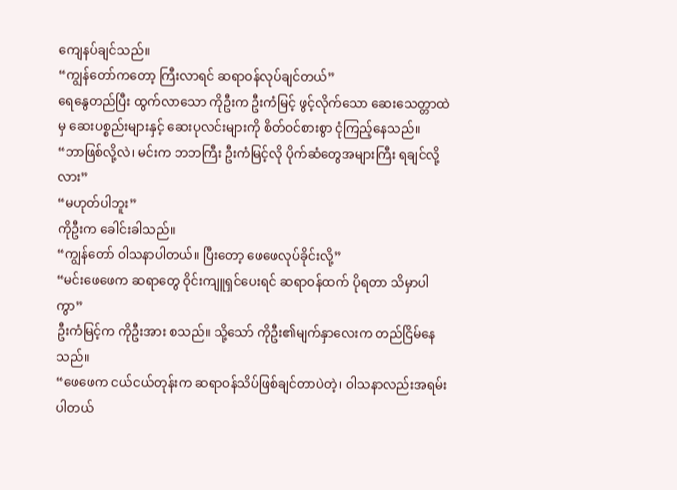ကျေနပ်ချင်သည်။
“ကျွန်တော်ကတော့ ကြီးလာရင် ဆရာဝန်လုပ်ချင်တယ်”
ရေနွေတည်ပြီး ထွက်လာသော ကိုဦးက ဦးကံမြင့် ဖွင့်လိုက်သော ဆေးသေတ္တာထဲမှ ဆေးပစ္စည်းများနှင့် ဆေးပုလင်းများကို စိတ်ဝင်စားစွာ ငုံကြည့်နေသည်။
“ဘာဖြစ်လို့လဲ၊ မင်းက ဘဘကြီး ဦးကံမြင့်လို ပိုက်ဆံတွေအများကြီး ရချင်လို့လား”
“မဟုတ်ပါဘူး”
ကိုဦးက ခေါင်းခါသည်။
“ကျွန်တော် ဝါသနာပါတယ်။ ပြီးတော့ ဖေဖေလုပ်ခိုင်းလို့”
“မင်းဖေဖေက ဆရာတွေ ဝိုင်းကျူရှင်ပေးရင် ဆရာဝန်ထက် ပိုရတာ သိမှာပါကွာ”
ဦးကံမြင့်က ကိုဦးအား စသည်။ သို့သော် ကိုဦး၏မျက်နှာလေးက တည်ငြိမ်နေသည်။
“ဖေဖေက ငယ်ငယ်တုန်းက ဆရာဝန်သိပ်ဖြစ်ချင်တာပဲတဲ့၊ ဝါသနာလည်းအရမ်းပါတယ်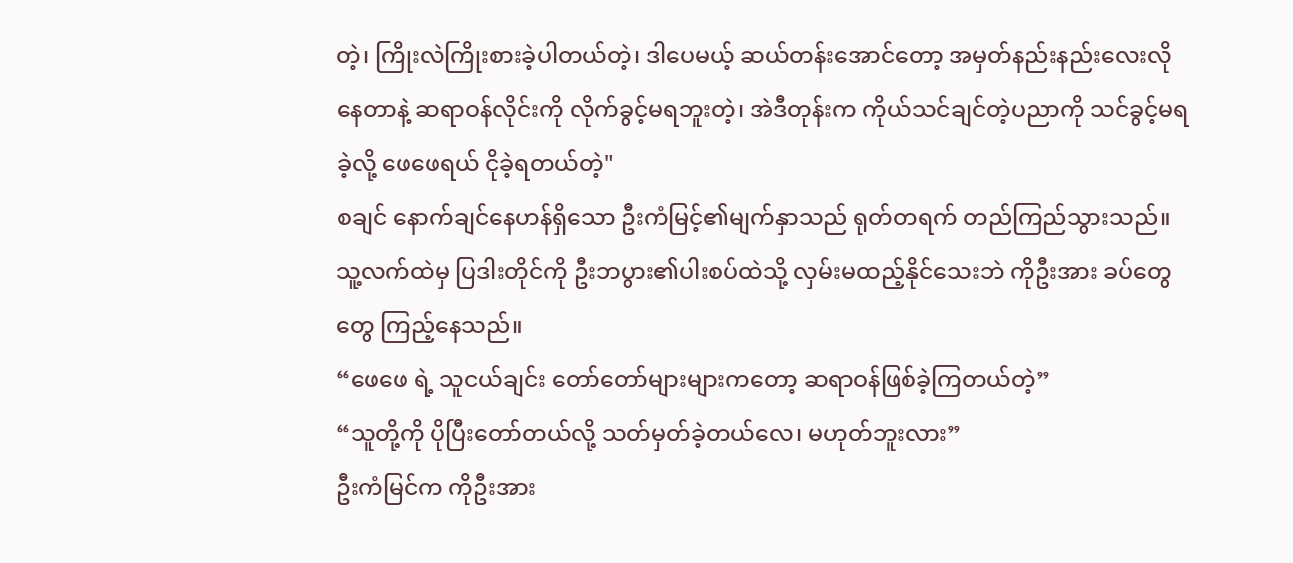တဲ့၊ ကြိုးလဲကြိုးစားခဲ့ပါတယ်တဲ့၊ ဒါပေမယ့် ဆယ်တန်းအောင်တော့ အမှတ်နည်းနည်းလေးလိုနေတာနဲ့ ဆရာဝန်လိုင်းကို လိုက်ခွင့်မရဘူးတဲ့၊ အဲဒီတုန်းက ကိုယ်သင်ချင်တဲ့ပညာကို သင်ခွင့်မရခဲ့လို့ ဖေဖေရယ် ငိုခဲ့ရတယ်တဲ့"
စချင် နောက်ချင်နေဟန်ရှိသော ဦးကံမြင့်၏မျက်နှာသည် ရုတ်တရက် တည်ကြည်သွားသည်။ သူ့လက်ထဲမှ ပြဒါးတိုင်ကို ဦးဘပွား၏ပါးစပ်ထဲသို့ လှမ်းမထည့်နိုင်သေးဘဲ ကိုဦးအား ခပ်တွေတွေ ကြည့်နေသည်။
“ဖေဖေ ရဲ့ သူငယ်ချင်း တော်တော်များများကတော့ ဆရာဝန်ဖြစ်ခဲ့ကြတယ်တဲ့”
“သူတို့ကို ပိုပြီးတော်တယ်လို့ သတ်မှတ်ခဲ့တယ်လေ၊ မဟုတ်ဘူးလား”
ဦးကံမြင်က ကိုဦးအား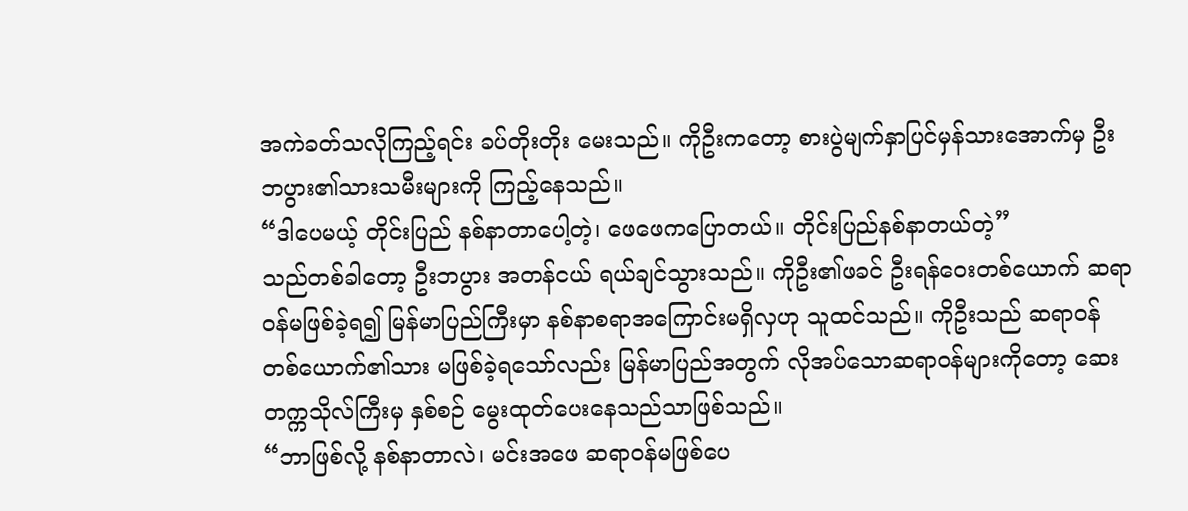အကဲခတ်သလိုကြည့်ရင်း ခပ်တိုးတိုး မေးသည်။ ကိုဦးကတော့ စားပွဲမျက်နှာပြင်မှန်သားအောက်မှ ဦးဘပွား၏သားသမီးများကို ကြည့်နေသည်။
“ဒါပေမယ့် တိုင်းပြည် နစ်နာတာပေါ့တဲ့၊ ဖေဖေကပြောတယ်။ တိုင်းပြည်နစ်နာတယ်တဲ့”
သည်တစ်ခါတော့ ဦးဘပွား အတန်ငယ် ရယ်ချင်သွားသည်။ ကိုဦး၏ဖခင် ဦးရန်ဝေးတစ်ယောက် ဆရာဝန်မဖြစ်ခဲ့ရ၍ မြန်မာပြည်ကြီးမှာ နစ်နာစရာအကြောင်းမရှိလှဟု သူထင်သည်။ ကိုဦးသည် ဆရာဝန်တစ်ယောက်၏သား မဖြစ်ခဲ့ရသော်လည်း မြန်မာပြည်အတွက် လိုအပ်သောဆရာဝန်များကိုတော့ ဆေးတက္ကသိုလ်ကြီးမှ နှစ်စဉ် မွေးထုတ်ပေးနေသည်သာဖြစ်သည်။
“ဘာဖြစ်လို့ နစ်နာတာလဲ၊ မင်းအဖေ ဆရာဝန်မဖြစ်ပေ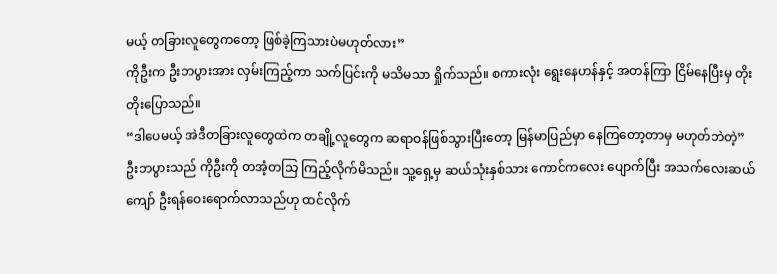မယ့် တခြားလူတွေကတော့ ဖြစ်ခဲ့ကြသားပဲမဟုတ်လား”
ကိုဦးက ဦးဘပွားအား လှမ်းကြည့်ကာ သက်ပြင်းကို မသိမသာ ရှိုက်သည်။ စကားလုံး ရွေးနေဟန်နှင့် အတန်ကြာ ငြိမ်နေပြီးမှ တိုးတိုးပြောသည်။
“ဒါပေမယ့် အဲဒီတခြားလူတွေထဲက တချို့လူတွေက ဆရာဝန်ဖြစ်သွားပြီးတော့ မြန်မာပြည်မှာ နေကြတော့တာမှ မဟုတ်ဘဲတဲ့”
ဦးဘပွားသည် ကိုဦးကို တအံ့တသြ ကြည့်လိုက်မိသည်။ သူ့ရှေ့မှ ဆယ်သုံးနှစ်သား ကောင်ကလေး ပျောက်ပြီး အသက်လေးဆယ်ကျော် ဦးရန်ဝေးရောက်လာသည်ဟု ထင်လိုက်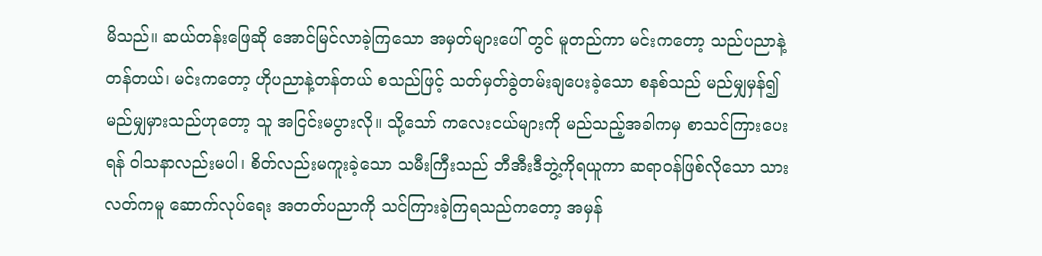မိသည်။ ဆယ်တန်းဖြေဆို အောင်မြင်လာခဲ့ကြသော အမှတ်များပေါ် တွင် မူတည်ကာ မင်းကတော့ သည်ပညာနဲ့တန်တယ်၊ မင်းကတော့ ဟိုပညာနဲ့တန်တယ် စသည်ဖြင့် သတ်မှတ်ခွဲတမ်းချပေးခဲ့သော စနစ်သည် မည်မျှမှန်၍ မည်မျှမှားသည်ဟုတော့ သူ အငြင်းမပွားလို။ သို့သော် ကလေးငယ်များကို မည်သည့်အခါကမှ စာသင်ကြားပေးရန် ဝါသနာလည်းမပါ၊ စိတ်လည်းမကူးခဲ့သော သမီးကြီးသည် ဘီအီးဒီဘွဲ့ကိုရယူကာ ဆရာဝန်ဖြစ်လိုသော သားလတ်ကမူ ဆောက်လုပ်ရေး အတတ်ပညာကို သင်ကြားခဲ့ကြရသည်ကတော့ အမှန်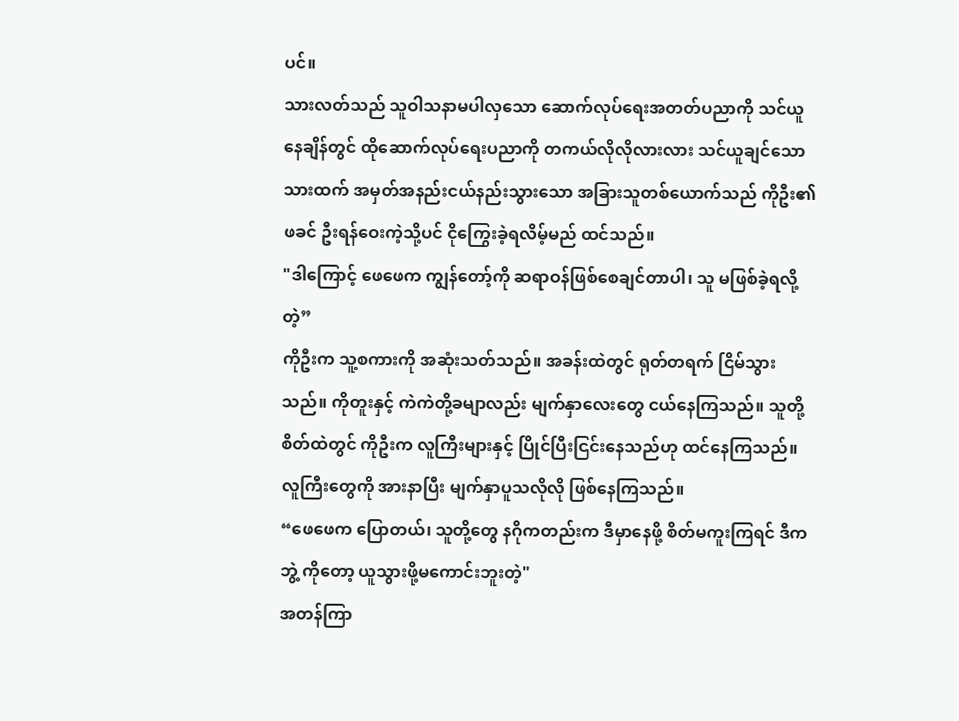ပင်။
သားလတ်သည် သူဝါသနာမပါလှသော ဆောက်လုပ်ရေးအတတ်ပညာကို သင်ယူနေချိန်တွင် ထိုဆောက်လုပ်ရေးပညာကို တကယ်လိုလိုလားလား သင်ယူချင်သော သားထက် အမှတ်အနည်းငယ်နည်းသွားသော အခြားသူတစ်ယောက်သည် ကိုဦး၏ဖခင် ဦးရန်ဝေးကဲ့သို့ပင် ငိုကြွေးခဲ့ရလိမ့်မည် ထင်သည်။
"ဒါကြောင့် ဖေဖေက ကျွန်တော့်ကို ဆရာဝန်ဖြစ်စေချင်တာပါ၊ သူ မဖြစ်ခဲ့ရလို့တဲ့”
ကိုဦးက သူ့စကားကို အဆုံးသတ်သည်။ အခန်းထဲတွင် ရုတ်တရက် ငြိမ်သွားသည်။ ကိုတူးနှင့် ကဲကဲတို့ခမျာလည်း မျက်နှာလေးတွေ ငယ်နေကြသည်။ သူတို့စိတ်ထဲတွင် ကိုဦးက လူကြီးများနှင့် ပြိုင်ပြီးငြင်းနေသည်ဟု ထင်နေကြသည်။ လူကြီးတွေကို အားနာပြီး မျက်နှာပူသလိုလို ဖြစ်နေကြသည်။
“ဖေဖေက ပြောတယ်၊ သူတို့တွေ နဂိုကတည်းက ဒီမှာနေဖို့ စိတ်မကူးကြရင် ဒီက ဘွဲ့ ကိုတော့ ယူသွားဖို့မကောင်းဘူးတဲ့"
အတန်ကြာ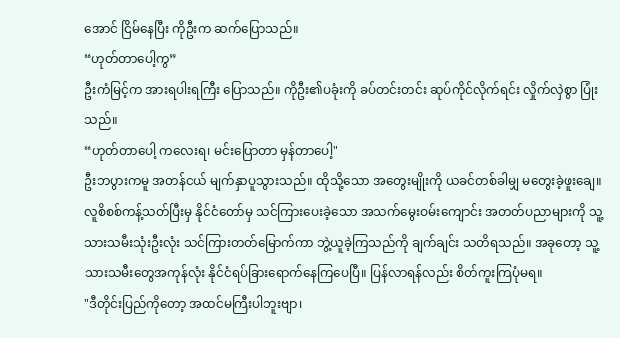အောင် ငြိမ်နေပြီး ကိုဦးက ဆက်ပြောသည်။
“ဟုတ်တာပေါ့ကွ”
ဦးကံမြင့်က အားရပါးရကြီး ပြောသည်။ ကိုဦး၏ပခုံးကို ခပ်တင်းတင်း ဆုပ်ကိုင်လိုက်ရင်း လှိုက်လှဲစွာ ပြုံးသည်။
“ဟုတ်တာပေါ့ ကလေးရ၊ မင်းပြောတာ မှန်တာပေါ့"
ဦးဘပွားကမူ အတန်ငယ် မျက်နှာပူသွားသည်။ ထိုသို့သော အတွေးမျိုးကို ယခင်တစ်ခါမျှ မတွေးခဲ့ဖူးချေ။ လူစိစစ်ကန့်သတ်ပြီးမှ နိုင်ငံတော်မှ သင်ကြားပေးခဲ့သော အသက်မွေးဝမ်းကျောင်း အတတ်ပညာများကို သူ့သားသမီးသုံးဦးလုံး သင်ကြားတတ်မြောက်ကာ ဘွဲ့ယူခဲ့ကြသည်ကို ချက်ချင်း သတိရသည်။ အခုတော့ သူ့သားသမီးတွေအကုန်လုံး နိုင်ငံရပ်ခြားရောက်နေကြပေပြီ။ ပြန်လာရန်လည်း စိတ်ကူးကြပုံမရ။
"ဒီတိုင်းပြည်ကိုတော့ အထင်မကြီးပါဘူးဗျာ၊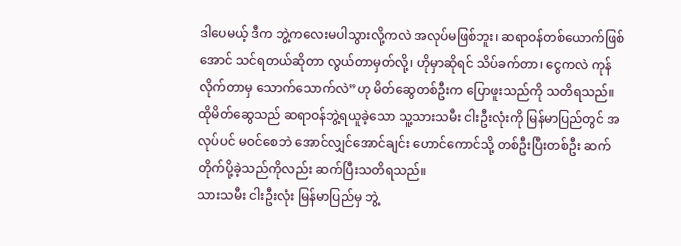ဒါပေမယ့် ဒီက ဘွဲ့ကလေးမပါသွားလို့ကလဲ အလုပ်မဖြစ်ဘူး၊ ဆရာဝန်တစ်ယောက်ဖြစ်အောင် သင်ရတယ်ဆိုတာ လွယ်တာမှတ်လို့၊ ဟိုမှာဆိုရင် သိပ်ခက်တာ၊ ငွေကလဲ ကုန်လိုက်တာမှ သောက်သောက်လဲ”ဟု မိတ်ဆွေတစ်ဦးက ပြောဖူးသည်ကို သတိရသည်။
ထိုမိတ်ဆွေသည် ဆရာဝန်ဘွဲ့ရယူခဲ့သော သူ့သားသမီး ငါးဦးလုံးကို မြန်မာပြည်တွင် အလုပ်ပင် မဝင်စေဘဲ အောင်လျှင်အောင်ချင်း ဟောင်ကောင်သို့ တစ်ဦးပြီးတစ်ဦး ဆက်တိုက်ပို့ခဲ့သည်ကိုလည်း ဆက်ပြီးသတိရသည်။
သားသမီး ငါးဦးလုံး မြန်မာပြည်မှ ဘွဲ့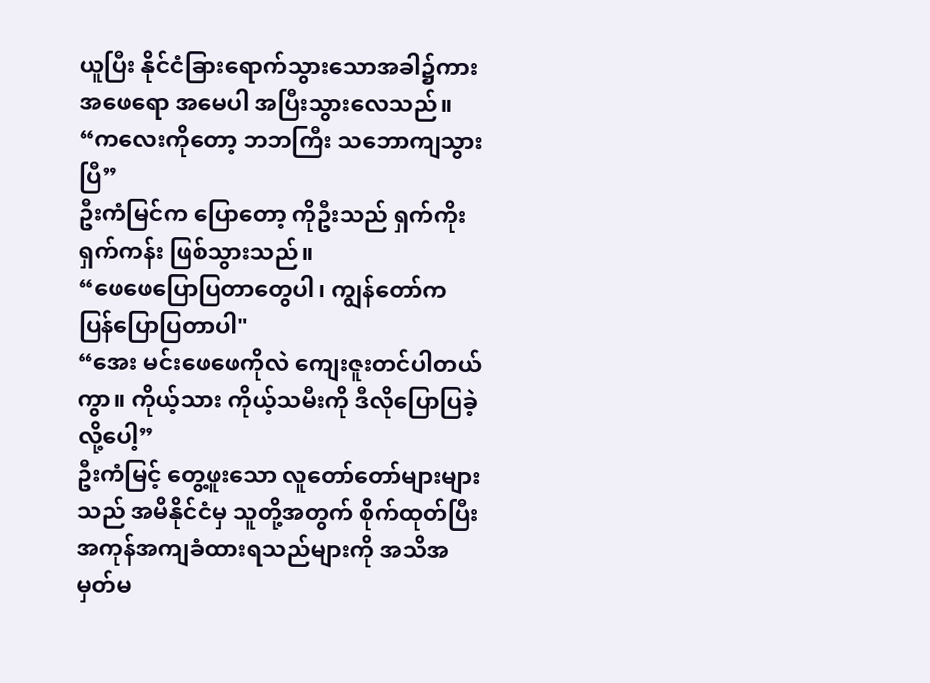ယူပြီး နိုင်ငံခြားရောက်သွားသောအခါ၌ကား အဖေရော အမေပါ အပြီးသွားလေသည်။
“ကလေးကိုတော့ ဘဘကြီး သဘောကျသွားပြီ”
ဦးကံမြင်က ပြောတော့ ကိုဦးသည် ရှက်ကိုးရှက်ကန်း ဖြစ်သွားသည်။
“ဖေဖေပြောပြတာတွေပါ၊ ကျွန်တော်က ပြန်ပြောပြတာပါ"
“အေး မင်းဖေဖေကိုလဲ ကျေးဇူးတင်ပါတယ်ကွာ။ ကိုယ့်သား ကိုယ့်သမီးကို ဒီလိုပြောပြခဲ့လို့ပေါ့”
ဦးကံမြင့် တွေ့ဖူးသော လူတော်တော်များများသည် အမိနိုင်ငံမှ သူတို့အတွက် စိုက်ထုတ်ပြီး အကုန်အကျခံထားရသည်များကို အသိအမှတ်မ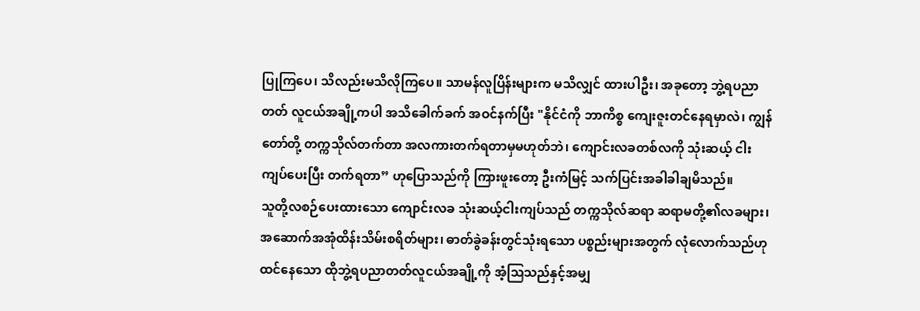ပြုကြပေ၊ သိလည်းမသိလိုကြပေ။ သာမန်လူပြိန်းများက မသိလျှင် ထားပါဦး၊ အခုတော့ ဘွဲ့ရပညာတတ် လူငယ်အချို့ကပါ အသိခေါက်ခက် အဝင်နက်ပြီး "နိုင်ငံကို ဘာကိစ္စ ကျေးဇူးတင်နေရမှာလဲ၊ ကျွန်တော်တို့ တက္ကသိုလ်တက်တာ အလကားတက်ရတာမှမဟုတ်ဘဲ၊ ကျောင်းလခတစ်လကို သုံးဆယ့် ငါးကျပ်ပေးပြီး တက်ရတာ” ဟုပြောသည်ကို ကြားဖူးတော့ ဦးကံမြင့် သက်ပြင်းအခါခါချမိသည်။
သူတို့လစဉ်ပေးထားသော ကျောင်းလခ သုံးဆယ့်ငါးကျပ်သည် တက္ကသိုလ်ဆရာ ဆရာမတို့၏လခများ၊ အဆောက်အအုံထိန်းသိမ်းစရိတ်များ၊ ဓာတ်ခွဲခန်းတွင်သုံးရသော ပစ္စည်းများအတွက် လုံလောက်သည်ဟု ထင်နေသော ထိုဘွဲ့ရပညာတတ်လူငယ်အချို့ကို အံ့သြသည်နှင့်အမျှ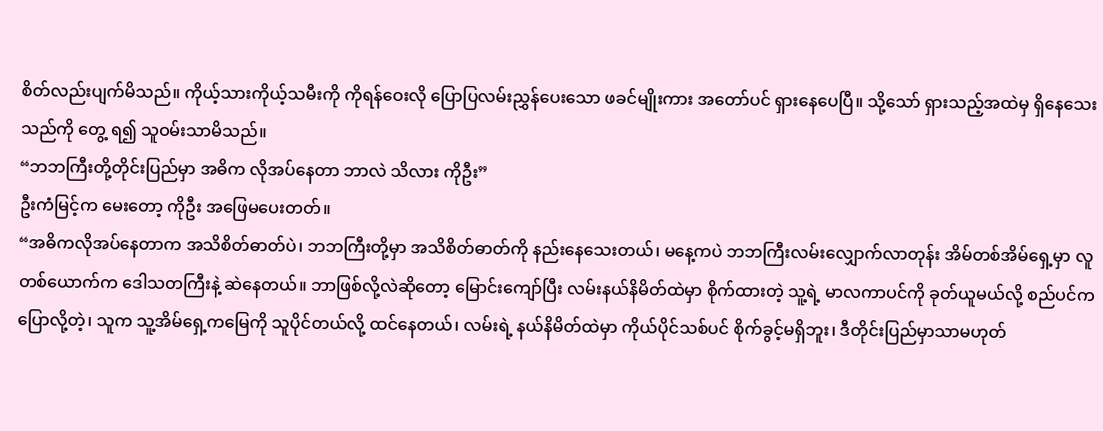စိတ်လည်းပျက်မိသည်။ ကိုယ့်သားကိုယ့်သမီးကို ကိုရန်ဝေးလို ပြောပြလမ်းညွှန်ပေးသော ဖခင်မျိုးကား အတော်ပင် ရှားနေပေပြီ။ သို့သော် ရှားသည့်အထဲမှ ရှိနေသေးသည်ကို တွေ့ ရ၍ သူဝမ်းသာမိသည်။
“ဘဘကြီးတို့တိုင်းပြည်မှာ အဓိက လိုအပ်နေတာ ဘာလဲ သိလား ကိုဦး”
ဦးကံမြင့်က မေးတော့ ကိုဦး အဖြေမပေးတတ်။
“အဓိကလိုအပ်နေတာက အသိစိတ်ဓာတ်ပဲ၊ ဘဘကြီးတို့မှာ အသိစိတ်ဓာတ်ကို နည်းနေသေးတယ်၊ မနေ့ကပဲ ဘဘကြီးလမ်းလျှောက်လာတုန်း အိမ်တစ်အိမ်ရှေ့မှာ လူတစ်ယောက်က ဒေါသတကြီးနဲ့ ဆဲနေတယ်။ ဘာဖြစ်လို့လဲဆိုတော့ မြောင်းကျော်ပြီး လမ်းနယ်နိမိတ်ထဲမှာ စိုက်ထားတဲ့ သူ့ရဲ့ မာလကာပင်ကို ခုတ်ယူမယ်လို့ စည်ပင်က ပြောလို့တဲ့၊ သူက သူ့အိမ်ရှေ့ကမြေကို သူပိုင်တယ်လို့ ထင်နေတယ်၊ လမ်းရဲ့ နယ်နိမိတ်ထဲမှာ ကိုယ်ပိုင်သစ်ပင် စိုက်ခွင့်မရှိဘူး၊ ဒီတိုင်းပြည်မှာသာမဟုတ်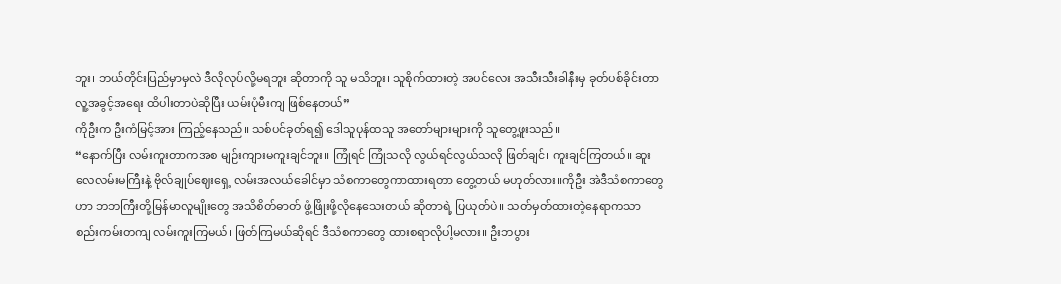ဘူး၊ ဘယ်တိုင်းပြည်မှာမှလဲ ဒီလိုလုပ်လို့မရဘူး ဆိုတာကို သူ မသိဘူး၊ သူစိုက်ထားတဲ့ အပင်လေး အသီးသီးခါနီးမှ ခုတ်ပစ်ခိုင်းတာ လူ့အခွင့်အရေး ထိပါးတာပဲဆိုပြီး ယမ်းပုံမီးကျ ဖြစ်နေတယ်”
ကိုဦးက ဦးကံမြင့်အား ကြည့်နေသည်။ သစ်ပင်ခုတ်ရ၍ ဒေါသူပုန်ထသူ အတော်များများကို သူတွေ့ဖူးသည်။
“နောက်ပြီး လမ်းကူးတာကအစ မျဉ်းကျားမကူးချင်ဘူး။ ကြုံရင် ကြုံသလို လွယ်ရင်လွယ်သလို ဖြတ်ချင်၊ ကူးချင်ကြတယ်။ ဆူးလေလမ်းမကြီးနဲ့ ဗိုလ်ချုပ်ဈေးရှေ့ လမ်းအလယ်ခေါင်မှာ သံစကာတွေကာထားရတာ တွေ့တယ် မဟုတ်လား။ကိုဦး အဲဒီသံစကာတွေဟာ ဘဘကြီးတို့မြန်မာလူမျိုးတွေ အသိစိတ်ဓာတ် ဖွံ့ဖြိုးဖို့လိုနေသေးတယ် ဆိုတာရဲ့ ပြယုတ်ပဲ။ သတ်မှတ်ထားတဲ့နေရာကသာ စည်းကမ်းတကျ လမ်းကူးကြမယ်၊ ဖြတ်ကြမယ်ဆိုရင် ဒီသံစကာတွေ ထားစရာလိုပါ့မလား။ ဦးဘပွား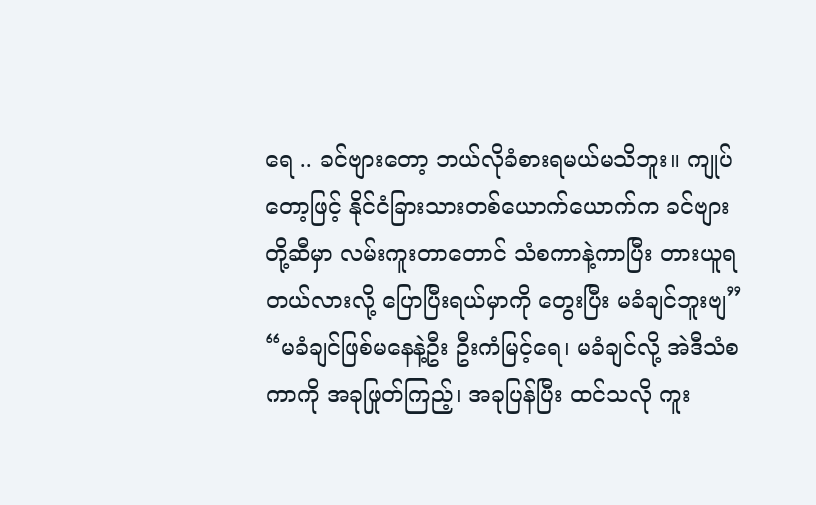ရေ .. ခင်ဗျားတော့ ဘယ်လိုခံစားရမယ်မသိဘူး။ ကျုပ်တော့ဖြင့် နိုင်ငံခြားသားတစ်ယောက်ယောက်က ခင်ဗျားတို့ဆီမှာ လမ်းကူးတာတောင် သံစကာနဲ့ကာပြီး တားယူရတယ်လားလို့ ပြောပြီးရယ်မှာကို တွေးပြီး မခံချင်ဘူးဗျ”
“မခံချင်ဖြစ်မနေနဲ့ဦး ဦးကံမြင့်ရေ၊ မခံချင်လို့ အဲဒီသံစကာကို အခုဖြုတ်ကြည့်၊ အခုပြန်ပြီး ထင်သလို ကူး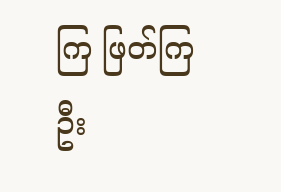ကြ ဖြတ်ကြဦး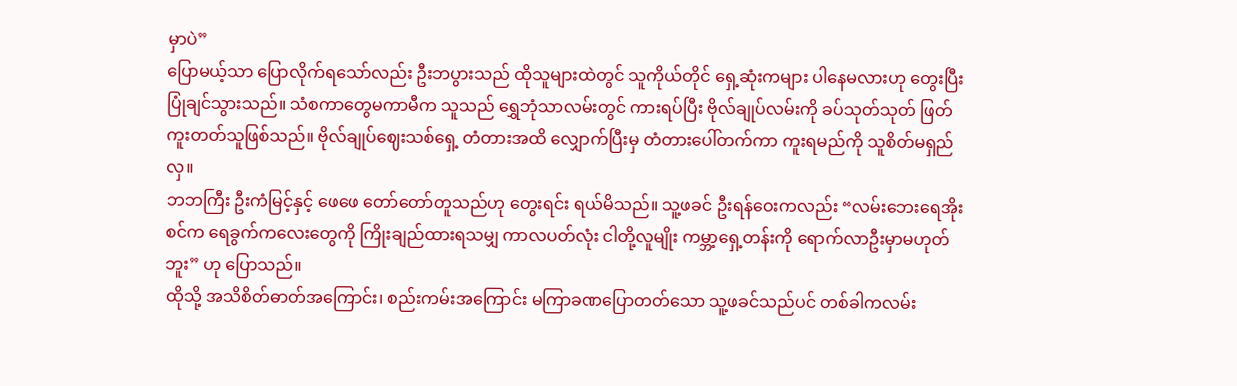မှာပဲ”
ပြောမယ့်သာ ပြောလိုက်ရသော်လည်း ဦးဘပွားသည် ထိုသူများထဲတွင် သူကိုယ်တိုင် ရှေ့ဆုံးကများ ပါနေမလားဟု တွေးပြီး ပြုံချင်သွားသည်။ သံစကာတွေမကာမီက သူသည် ရွှေဘုံသာလမ်းတွင် ကားရပ်ပြီး ဗိုလ်ချုပ်လမ်းကို ခပ်သုတ်သုတ် ဖြတ်ကူးတတ်သူဖြစ်သည်။ ဗိုလ်ချုပ်ဈေးသစ်ရှေ့ တံတားအထိ လျှောက်ပြီးမှ တံတားပေါ်တက်ကာ ကူးရမည်ကို သူစိတ်မရှည်လှ။
ဘဘကြီး ဦးကံမြင့်နှင့် ဖေဖေ တော်တော်တူသည်ဟု တွေးရင်း ရယ်မိသည်။ သူ့ဖခင် ဦးရန်ဝေးကလည်း “လမ်းဘေးရေအိုးစင်က ရေခွက်ကလေးတွေကို ကြိုးချည်ထားရသမျှ ကာလပတ်လုံး ငါတို့လူမျိုး ကမ္ဘာ့ရှေ့တန်းကို ရောက်လာဦးမှာမဟုတ်ဘူး” ဟု ပြောသည်။
ထိုသို့ အသိစိတ်ဓာတ်အကြောင်း၊ စည်းကမ်းအကြောင်း မကြာခဏပြောတတ်သော သူ့ဖခင်သည်ပင် တစ်ခါကလမ်း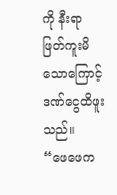ကို နီးရာ ဖြတ်ကူးမိသောကြောင့် ဒဏ်ငွေထိဖူးသည်။
“ဖေဖေက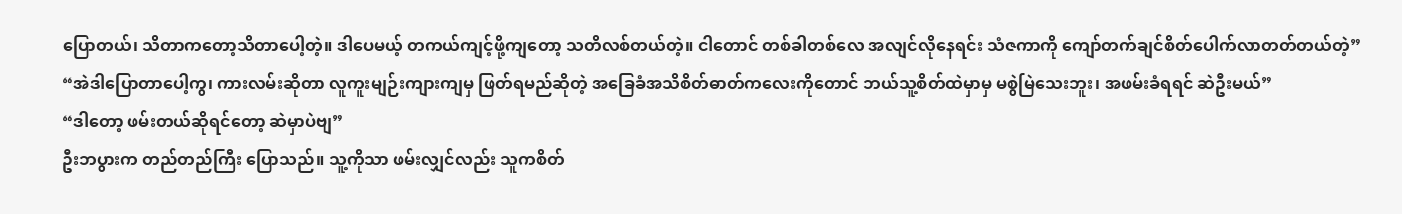ပြောတယ်၊ သိတာကတော့သိတာပေါ့တဲ့။ ဒါပေမယ့် တကယ်ကျင့်ဖို့ကျတော့ သတိလစ်တယ်တဲ့။ ငါတောင် တစ်ခါတစ်လေ အလျင်လိုနေရင်း သံဇကာကို ကျော်တက်ချင်စိတ်ပေါက်လာတတ်တယ်တဲ့”
“အဲဒါပြောတာပေါ့ကွ၊ ကားလမ်းဆိုတာ လူကူးမျဉ်းကျားကျမှ ဖြတ်ရမည်ဆိုတဲ့ အခြေခံအသိစိတ်ဓာတ်ကလေးကိုတောင် ဘယ်သူ့စိတ်ထဲမှာမှ မစွဲမြဲသေးဘူး၊ အဖမ်းခံရရင် ဆဲဦးမယ်”
“ဒါတော့ ဖမ်းတယ်ဆိုရင်တော့ ဆဲမှာပဲဗျ”
ဦးဘပွားက တည်တည်ကြီး ပြောသည်။ သူ့ကိုသာ ဖမ်းလျှင်လည်း သူကစိတ်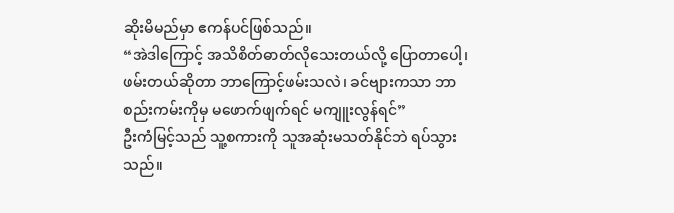ဆိုးမိမည်မှာ ဧကန်ပင်ဖြစ်သည်။
“အဲဒါကြောင့် အသိစိတ်ဓာတ်လိုသေးတယ်လို့ ပြောတာပေါ့၊ ဖမ်းတယ်ဆိုတာ ဘာကြောင့်ဖမ်းသလဲ၊ ခင်ဗျားကသာ ဘာစည်းကမ်းကိုမှ မဖောက်ဖျက်ရင် မကျူးလွန်ရင်”
ဦးကံမြင့်သည် သူ့စကားကို သူအဆုံးမသတ်နိုင်ဘဲ ရပ်သွားသည်။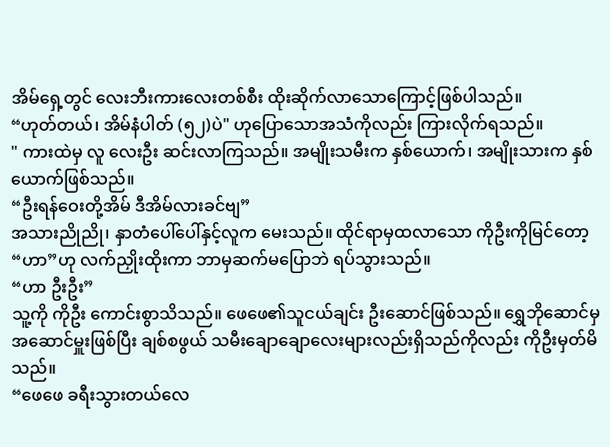အိမ်ရှေ့တွင် လေးဘီးကားလေးတစ်စီး ထိုးဆိုက်လာသောကြောင့်ဖြစ်ပါသည်။
“ဟုတ်တယ်၊ အိမ်နံပါတ် (၅၂)ပဲ" ဟုပြောသောအသံကိုလည်း ကြားလိုက်ရသည်။
" ကားထဲမှ လူ လေးဦး ဆင်းလာကြသည်။ အမျိုးသမီးက နှစ်ယောက်၊ အမျိုးသားက နှစ်ယောက်ဖြစ်သည်။
“ဦးရန်ဝေးတို့အိမ် ဒီအိမ်လားခင်ဗျ”
အသားညိုညို၊ နှာတံပေါ်ပေါ်နှင့်လူက မေးသည်။ ထိုင်ရာမှထလာသော ကိုဦးကိုမြင်တော့ “ဟာ”ဟု လက်ညှိုးထိုးကာ ဘာမှဆက်မပြောဘဲ ရပ်သွားသည်။
“ဟာ ဦးဦး”
သူ့ကို ကိုဦး ကောင်းစွာသိသည်။ ဖေဖေ၏သူငယ်ချင်း ဦးဆောင်ဖြစ်သည်။ ရွှေဘိုဆောင်မှ အဆောင်မှူးဖြစ်ပြီး ချစ်စဖွယ် သမီးချောချောလေးများလည်းရှိသည်ကိုလည်း ကိုဦးမှတ်မိသည်။
“ဖေဖေ ခရီးသွားတယ်လေ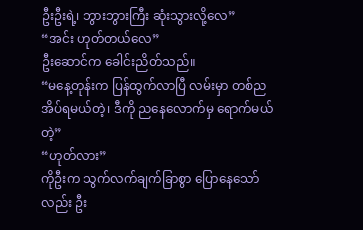ဦးဦးရဲ့၊ ဘွားဘွားကြီး ဆုံးသွားလို့လေ”
“အင်း ဟုတ်တယ်လေ”
ဦးဆောင်က ခေါင်းညိတ်သည်။
“မနေ့တုန်းက ပြန်ထွက်လာပြီ လမ်းမှာ တစ်ညအိပ်ရမယ်တဲ့၊ ဒီကို ညနေလောက်မှ ရောက်မယ်တဲ့”
“ဟုတ်လား”
ကိုဦးက သွက်လက်ချက်ခြာစွာ ပြောနေသော်လည်း ဦး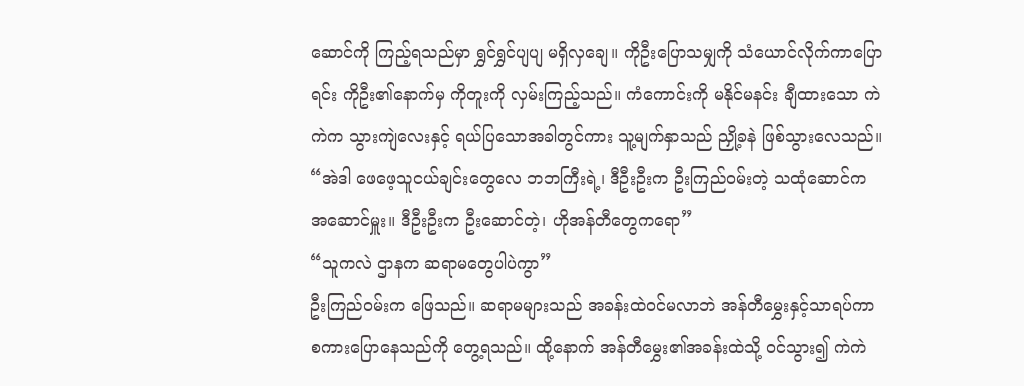ဆောင်ကို ကြည့်ရသည်မှာ ရွှင်ရွှင်ပျပျ မရှိလှချေ။ ကိုဦးပြောသမျှကို သံယောင်လိုက်ကာပြောရင်း ကိုဦး၏နောက်မှ ကိုတူးကို လှမ်းကြည့်သည်။ ကံကောင်းကို မနိုင်မနင်း ချီထားသော ကဲကဲက သွားကျဲလေးနှင့် ရယ်ပြသောအခါတွင်ကား သူ့မျက်နှာသည် ညှို့ခနဲ ဖြစ်သွားလေသည်။
“အဲဒါ ဖေဖေ့သူငယ်ချင်းတွေလေ ဘဘကြီးရဲ့၊ ဒီဦးဦးက ဦးကြည်ဝမ်းတဲ့ သထုံဆောင်က အဆောင်မှူး။ ဒီဦးဦးက ဦးဆောင်တဲ့၊ ဟိုအန်တီတွေကရော”
“သူကလဲ ဌာနက ဆရာမတွေပါပဲကွာ”
ဦးကြည်ဝမ်းက ဖြေသည်။ ဆရာမများသည် အခန်းထဲဝင်မလာဘဲ အန်တီမွှေးနှင့်သာရပ်ကာ စကားပြောနေသည်ကို တွေ့ရသည်။ ထို့နောက် အန်တီမွှေး၏အခန်းထဲသို့ ဝင်သွား၍ ကဲကဲ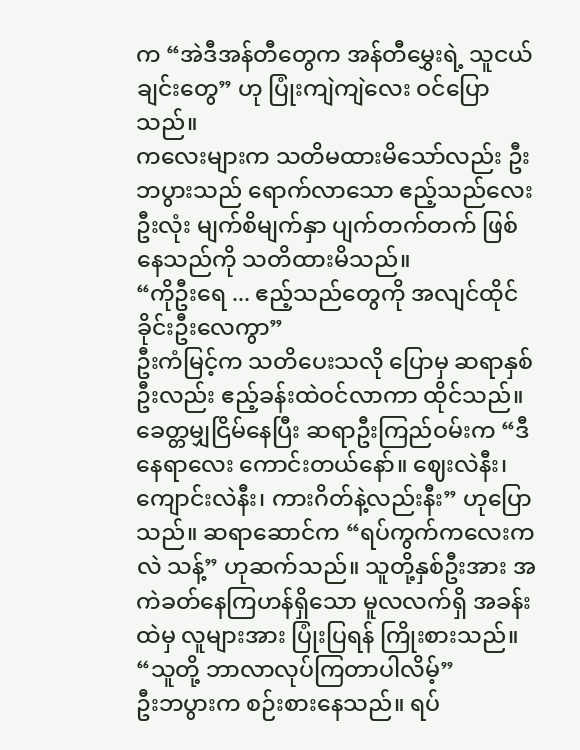က “အဲဒီအန်တီတွေက အန်တီမွှေးရဲ့ သူငယ်ချင်းတွေ” ဟု ပြုံးကျဲကျဲလေး ဝင်ပြောသည်။
ကလေးများက သတိမထားမိသော်လည်း ဦးဘပွားသည် ရောက်လာသော ဧည့်သည်လေးဦးလုံး မျက်စိမျက်နှာ ပျက်တက်တက် ဖြစ်နေသည်ကို သတိထားမိသည်။
“ကိုဦးရေ ... ဧည့်သည်တွေကို အလျင်ထိုင်ခိုင်းဦးလေကွာ”
ဦးကံမြင့်က သတိပေးသလို ပြောမှ ဆရာနှစ်ဦးလည်း ဧည့်ခန်းထဲဝင်လာကာ ထိုင်သည်။ ခေတ္တမျှငြိမ်နေပြီး ဆရာဦးကြည်ဝမ်းက “ဒီနေရာလေး ကောင်းတယ်နော်။ ဈေးလဲနီး၊ ကျောင်းလဲနီး၊ ကားဂိတ်နဲ့လည်းနီး” ဟုပြောသည်။ ဆရာဆောင်က “ရပ်ကွက်ကလေးကလဲ သန့်” ဟုဆက်သည်။ သူတို့နှစ်ဦးအား အကဲခတ်နေကြဟန်ရှိသော မူလလက်ရှိ အခန်းထဲမှ လူများအား ပြုံးပြရန် ကြိုးစားသည်။
“သူတို့ ဘာလာလုပ်ကြတာပါလိမ့်”
ဦးဘပွားက စဉ်းစားနေသည်။ ရပ်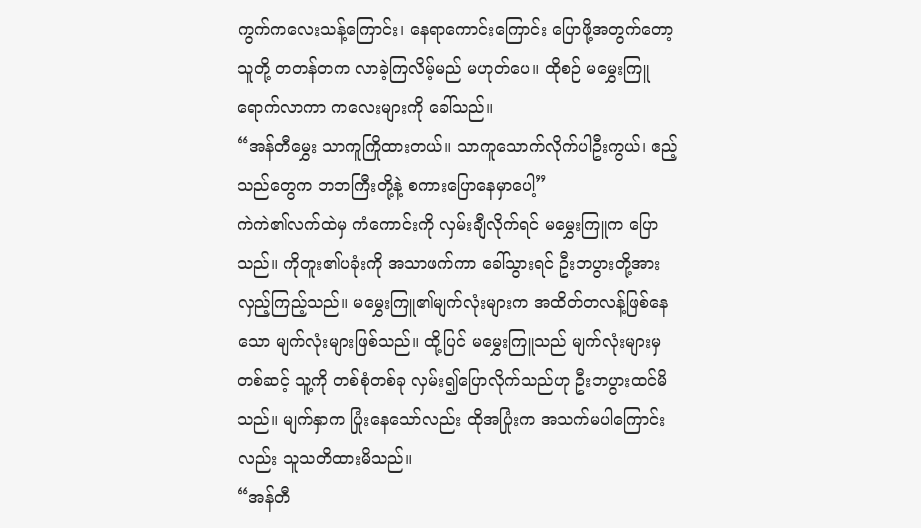ကွက်ကလေးသန့်ကြောင်း၊ နေရာကောင်းကြောင်း ပြောဖို့အတွက်တော့ သူတို့ တတန်တက လာခဲ့ကြလိမ့်မည် မဟုတ်ပေ။ ထိုစဉ် မမွှေးကြူ ရောက်လာကာ ကလေးများကို ခေါ်သည်။
“အန်တီမွှေး သာကူကြိုထားတယ်။ သာကူသောက်လိုက်ပါဦးကွယ်၊ ဧည့်သည်တွေက ဘဘကြီးတို့နဲ့ စကားပြောနေမှာပေါ့”
ကဲကဲ၏လက်ထဲမှ ကံကောင်းကို လှမ်းချီလိုက်ရင် မမွှေးကြူက ပြောသည်။ ကိုတူး၏ပခုံးကို အသာဖက်ကာ ခေါ်သွားရင် ဦးဘပွားတို့အား လှည့်ကြည့်သည်။ မမွှေးကြူ၏မျက်လုံးများက အထိတ်တလန့်ဖြစ်နေသော မျက်လုံးများဖြစ်သည်။ ထို့ပြင် မမွှေးကြူသည် မျက်လုံးများမှတစ်ဆင့် သူ့ကို တစ်စုံတစ်ခု လှမ်း၍ပြောလိုက်သည်ဟု ဦးဘပွားထင်မိသည်။ မျက်နှာက ပြုံးနေသော်လည်း ထိုအပြုံးက အသက်မပါကြောင်းလည်း သူသတိထားမိသည်။
“အန်တီ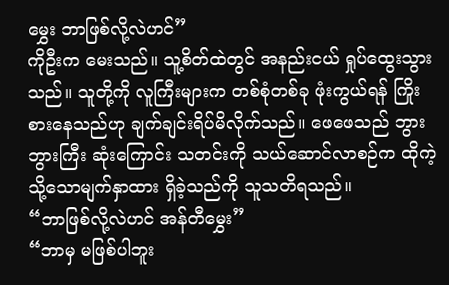မွှေး ဘာဖြစ်လို့လဲဟင်”
ကိုဦးက မေးသည်။ သူ့စိတ်ထဲတွင် အနည်းငယ် ရှုပ်ထွေးသွားသည်။ သူတို့ကို လူကြီးများက တစ်စုံတစ်ခု ဖုံးကွယ်ရန် ကြိုးစားနေသည်ဟု ချက်ချင်းရိပ်မိလိုက်သည်။ ဖေဖေသည် ဘွားဘွားကြီး ဆုံးကြောင်း သတင်းကို သယ်ဆောင်လာစဉ်က ထိုကဲ့သို့သောမျက်နှာထား ရှိခဲ့သည်ကို သူသတိရသည်။
“ဘာဖြစ်လို့လဲဟင် အန်တီမွှေး”
“ဘာမှ မဖြစ်ပါဘူး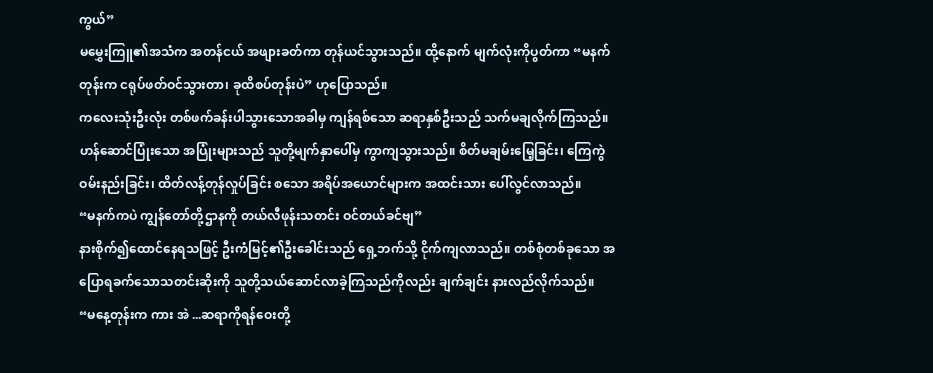ကွယ်”
မမွှေးကြူ၏အသံက အတန်ငယ် အဖျားခတ်ကာ တုန်ယင်သွားသည်။ ထို့နောက် မျက်လုံးကိုပွတ်ကာ “မနက်တုန်းက ငရုပ်ဖတ်ဝင်သွားတာ၊ ခုထိစပ်တုန်းပဲ” ဟုပြောသည်။
ကလေးသုံးဦးလုံး တစ်ဖက်ခန်းပါသွားသောအခါမှ ကျန်ရစ်သော ဆရာနှစ်ဦးသည် သက်မချလိုက်ကြသည်။ ဟန်ဆောင်ပြုံးသော အပြုံးများသည် သူတို့မျက်နှာပေါ်မှ ကွာကျသွားသည်။ စိတ်မချမ်းမြေ့ခြင်း၊ ကြေကွဲဝမ်းနည်းခြင်း၊ ထိတ်လန့်တုန်လှုပ်ခြင်း စသော အရိပ်အယောင်များက အထင်းသား ပေါ်လွင်လာသည်။
“မနက်ကပဲ ကျွန်တော်တို့ဌာနကို တယ်လီဖုန်းသတင်း ဝင်တယ်ခင်ဗျ”
နားစိုက်၍ထောင်နေရသဖြင့် ဦးကံမြင့်၏ဦးခေါင်းသည် ရှေ့ဘက်သို့ ငိုက်ကျလာသည်။ တစ်စုံတစ်ခုသော အပြောရခက်သောသတင်းဆိုးကို သူတို့သယ်ဆောင်လာခဲ့ကြသည်ကိုလည်း ချက်ချင်း နားလည်လိုက်သည်။
“မနေ့တုန်းက ကား အဲ ...ဆရာကိုရန်ဝေးတို့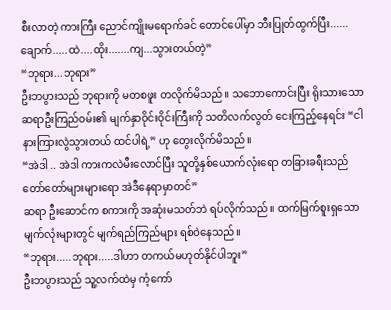စီးလာတဲ့ ကားကြီး ညောင်ကျိုးမရောက်ခင် တောင်ပေါ်မှာ ဘီးပြုတ်ထွက်ပြီး......ချောက်.....ထဲ....ထိုး.......ကျ...သွားတယ်တဲ့”
“ဘုရား...ဘုရား”
ဦးဘပွားသည် ဘုရားကို မတစဖူး တလိုက်မိသည်။ သဘောကောင်းပြီး ရိုးသားသော ဆရာဦးကြည်ဝမ်း၏ မျက်နှာဝိုင်းဝိုင်းကြီးကို သတိလက်လွတ် ငေးကြည့်နေရင်း “ငါ နားကြားလွဲသွားတယ် ထင်ပါရဲ့” ဟု တွေးလိုက်မိသည်။
“အဲဒါ .. အဲဒါ ကားကလဲမီးလောင်ပြီး သူတို့နှစ်ယောက်လုံးရော တခြားခရီးသည် တော်တော်များများရော အဲဒီနေရာမှာတင်”
ဆရာ ဦးဆောင်က စကားကို အဆုံးမသတ်ဘဲ ရပ်လိုက်သည်။ ထက်မြက်စူးရှသော မျက်လုံးများတွင် မျက်ရည်ကြည်များ ရစ်ဝဲနေသည်။
“ဘုရား.....ဘုရား.....ဒါဟာ တကယ်မဟုတ်နိုင်ပါဘူး”
ဦးဘပွားသည် သူ့လက်ထဲမှ ကံ့ကော်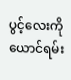ပွင့်လေးကို ယောင်ရမ်း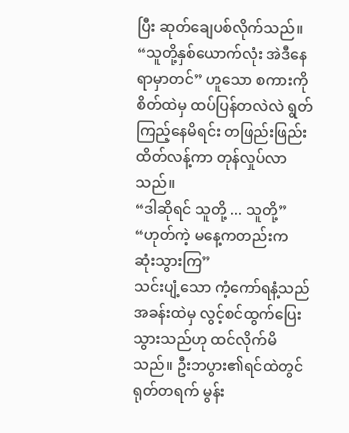ပြီး ဆုတ်ချေပစ်လိုက်သည်။
“သူတို့နှစ်ယောက်လုံး အဲဒီနေရာမှာတင်” ဟူသော စကားကို စိတ်ထဲမှ ထပ်ပြန်တလဲလဲ ရွတ်ကြည့်နေမိရင်း တဖြည်းဖြည်း ထိတ်လန့်ကာ တုန်လှုပ်လာသည်။
“ဒါဆိုရင် သူတို့ ... သူတို့”
“ဟုတ်ကဲ့ မနေ့ကတည်းက ဆုံးသွားကြ”
သင်းပျံ့သော ကံ့ကော်ရနံ့သည် အခန်းထဲမှ လွင့်စင်ထွက်ပြေးသွားသည်ဟု ထင်လိုက်မိသည်။ ဦးဘပွား၏ရင်ထဲတွင် ရုတ်တရက် မွန်း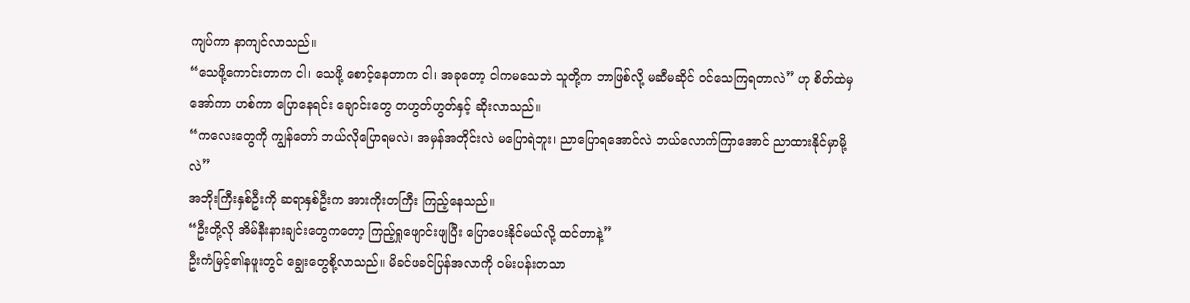ကျပ်ကာ နာကျင်လာသည်။
“သေဖို့ကောင်းတာက ငါ၊ သေဖို့ စောင့်နေတာက ငါ၊ အခုတော့ ငါကမသေဘဲ သူတို့က ဘာဖြစ်လို့ မဆီမဆိုင် ဝင်သေကြရတာလဲ” ဟု စိတ်ထဲမှ အော်ကာ ဟစ်ကာ ပြောနေရင်း ချောင်းတွေ တဟွတ်ဟွတ်နှင့် ဆိုးလာသည်။
“ကလေးတွေကို ကျွန်တော် ဘယ်လိုပြောရမလဲ၊ အမှန်အတိုင်းလဲ မပြောရဲဘူး၊ ညာပြောရအောင်လဲ ဘယ်လောက်ကြာအောင် ညာထားနိုင်မှာမို့လဲ”
အဘိုးကြီးနှစ်ဦးကို ဆရာနှစ်ဦးက အားကိုးတကြီး ကြည့်နေသည်။
“ဦးတို့လို အိမ်နီးနားချင်းတွေကတော့ ကြည့်ရှုဖျောင်းဖျပြီး ပြောပေးနိုင်မယ်လို့ ထင်တာနဲ့”
ဦးကံမြင့်၏နဖူးတွင် ချွေးတွေစို့လာသည်။ မိခင်ဖခင်ပြန်အလာကို ဝမ်းပန်းတသာ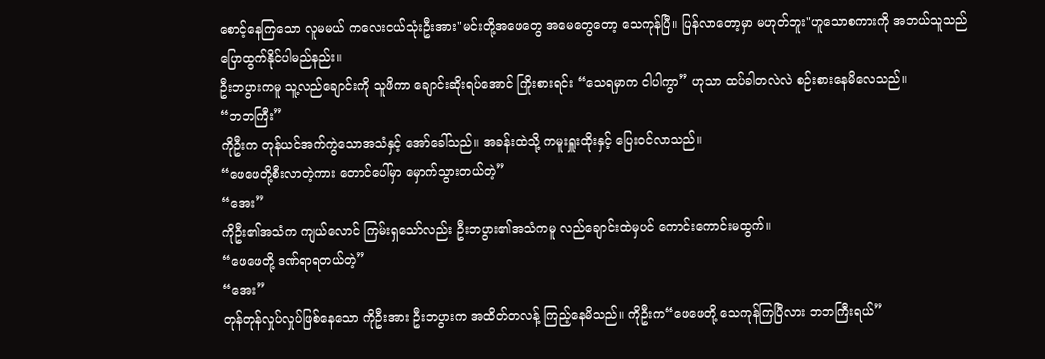စောင့်နေကြသော လူမမယ် ကလေးငယ်သုံးဦးအား"မင်းတို့အဖေတွေ အမေတွေတော့ သေကုန်ပြီ။ ပြန်လာတော့မှာ မဟုတ်ဘူး"ဟူသောစကားကို အဘယ်သူသည် ပြောထွက်နိုင်ပါမည်နည်း။
ဦးဘပွားကမူ သူ့လည်ချောင်းကို သူဖိကာ ချောင်းဆိုးရပ်အောင် ကြိုးစားရင်း “သေရမှာက ငါပါကွာ” ဟုသာ ထပ်ခါတလဲလဲ စဉ်းစားနေမိလေသည်။
“ဘဘကြီး”
ကိုဦးက တုန်ယင်အက်ကွဲသောအသံနှင့် အော်ခေါ်သည်။ အခန်းထဲသို့ ကမူးရှူးထိုးနှင့် ပြေးဝင်လာသည်။
“ဖေဖေတို့စီးလာတဲ့ကား တောင်ပေါ်မှာ မှောက်သွားတယ်တဲ့”
“အေး”
ကိုဦး၏အသံက ကျယ်လောင် ကြမ်းရှသော်လည်း ဦးဘပွား၏အသံကမူ လည်ချောင်းထဲမှပင် ကောင်းကောင်းမထွက်။
“ဖေဖေတို့ ဒဏ်ရာရတယ်တဲ့”
“အေး”
တုန်တုန်လှုပ်လှုပ်ဖြစ်နေသော ကိုဦးအား ဦးဘပွားက အထိတ်တလန့် ကြည့်နေမိသည်။ ကိုဦးက“ဖေဖေတို့ သေကုန်ကြပြီလား ဘဘကြီးရယ်”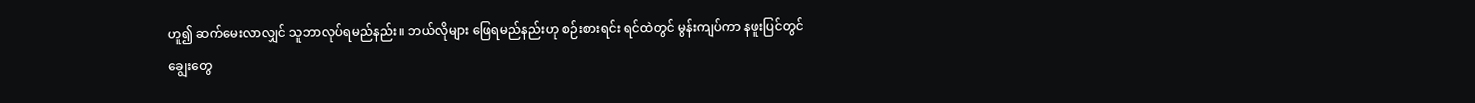ဟူ၍ ဆက်မေးလာလျှင် သူဘာလုပ်ရမည်နည်း။ ဘယ်လိုများ ဖြေရမည်နည်းဟု စဉ်းစားရင်း ရင်ထဲတွင် မွန်းကျပ်ကာ နဖူးပြင်တွင် ချွေးတွေ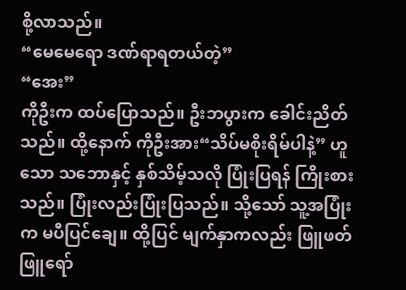စို့လာသည်။
“မေမေရော ဒဏ်ရာရတယ်တဲ့”
“အေး”
ကိုဦးက ထပ်ပြောသည်။ ဦးဘပွားက ခေါင်းညိတ်သည်။ ထို့နောက် ကိုဦးအား“သိပ်မစိုးရိမ်ပါနဲ့” ဟူသော သဘောနှင့် နှစ်သိမ့်သလို ပြုံးပြရန် ကြိုးစားသည်။ ပြုံးလည်းပြုံးပြသည်။ သို့သော် သူ့အပြုံးက မပီပြင်ချေ။ ထို့ပြင် မျက်နှာကလည်း ဖြူဖတ်ဖြူရော်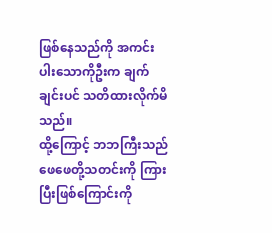ဖြစ်နေသည်ကို အကင်းပါးသောကိုဦးက ချက်ချင်းပင် သတိထားလိုက်မိသည်။
ထို့ကြောင့် ဘဘကြီးသည် ဖေဖေတို့သတင်းကို ကြားပြီးဖြစ်ကြောင်းကို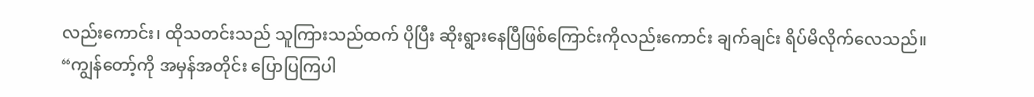လည်းကောင်း၊ ထိုသတင်းသည် သူကြားသည်ထက် ပိုပြီး ဆိုးရွားနေပြီဖြစ်ကြောင်းကိုလည်းကောင်း ချက်ချင်း ရိပ်မိလိုက်လေသည်။
“ကျွန်တော့်ကို အမှန်အတိုင်း ပြောပြကြပါ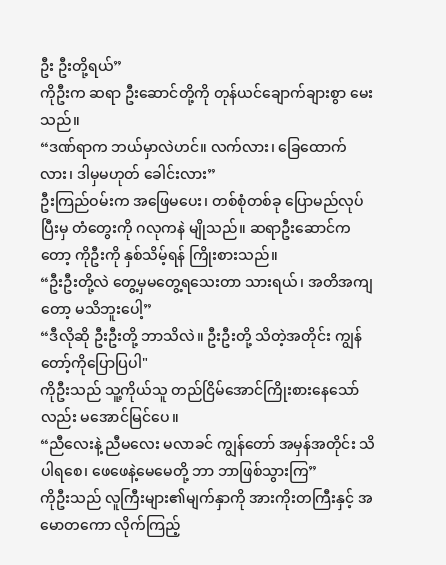ဦး ဦးတို့ရယ်”
ကိုဦးက ဆရာ ဦးဆောင်တို့ကို တုန်ယင်ချောက်ချားစွာ မေးသည်။
“ဒဏ်ရာက ဘယ်မှာလဲဟင်။ လက်လား၊ ခြေထောက်လား၊ ဒါမှမဟုတ် ခေါင်းလား”
ဦးကြည်ဝမ်းက အဖြေမပေး၊ တစ်စုံတစ်ခု ပြောမည်လုပ်ပြီးမှ တံတွေးကို ဂလုကနဲ မျိုသည်။ ဆရာဦးဆောင်ကတော့ ကိုဦးကို နှစ်သိမ့်ရန် ကြိုးစားသည်။
“ဦးဦးတို့လဲ တွေ့မှမတွေ့ရသေးတာ သားရယ်၊ အတိအကျတော့ မသိဘူးပေါ့”
“ဒီလိုဆို ဦးဦးတို့ ဘာသိလဲ။ ဦးဦးတို့ သိတဲ့အတိုင်း ကျွန်တော့်ကိုပြောပြပါ"
ကိုဦးသည် သူ့ကိုယ်သူ တည်ငြိမ်အောင်ကြိုးစားနေသော်လည်း မအောင်မြင်ပေ။
“ညီလေးနဲ့ ညီမလေး မလာခင် ကျွန်တော် အမှန်အတိုင်း သိပါရစေ၊ ဖေဖေနဲ့မေမေတို့ ဘာ ဘာဖြစ်သွားကြ”
ကိုဦးသည် လူကြီးများ၏မျက်နှာကို အားကိုးတကြီးနှင့် အမောတကော လိုက်ကြည့်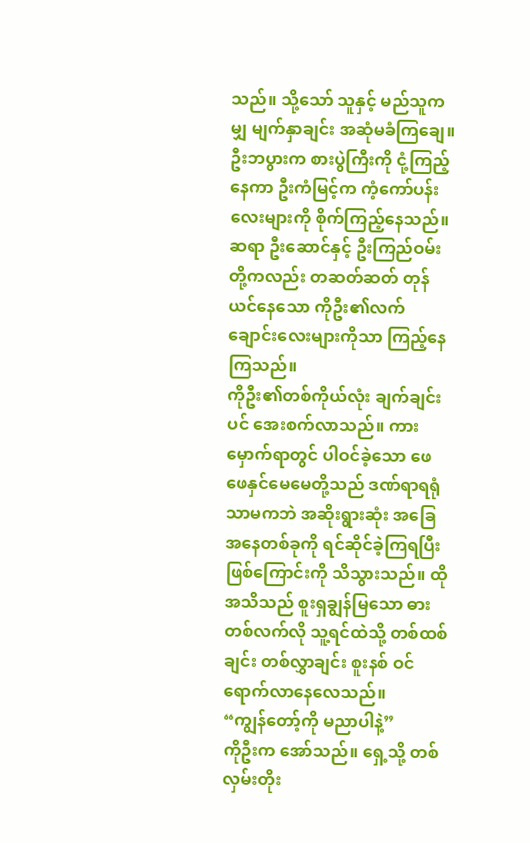သည်။ သို့သော် သူနှင့် မည်သူကမျှ မျက်နှာချင်း အဆုံမခံကြချေ။ ဦးဘပွားက စားပွဲကြီးကို ငုံ့ကြည့်နေကာ ဦးကံမြင့်က ကံ့ကော်ပန်းလေးများကို စိုက်ကြည့်နေသည်။ ဆရာ ဦးဆောင်နှင့် ဦးကြည်ဝမ်းတို့ကလည်း တဆတ်ဆတ် တုန်ယင်နေသော ကိုဦး၏လက်ချောင်းလေးများကိုသာ ကြည့်နေကြသည်။
ကိုဦး၏တစ်ကိုယ်လုံး ချက်ချင်းပင် အေးစက်လာသည်။ ကားမှောက်ရာတွင် ပါဝင်ခဲ့သော ဖေဖေနှင်မေမေတို့သည် ဒဏ်ရာရရုံသာမကဘဲ အဆိုးရွားဆုံး အခြေအနေတစ်ခုကို ရင်ဆိုင်ခဲ့ကြရပြီးဖြစ်ကြောင်းကို သိသွားသည်။ ထိုအသိသည် စူးရှချွန်မြသော ဓားတစ်လက်လို သူ့ရင်ထဲသို့ တစ်ထစ်ချင်း တစ်လွှာချင်း စူးနစ် ဝင်ရောက်လာနေလေသည်။
“ကျွန်တော့်ကို မညာပါနဲ့”
ကိုဦးက အော်သည်။ ရှေ့သို့ တစ်လှမ်းတိုး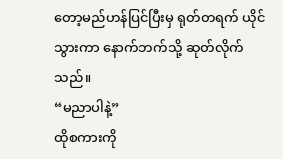တော့မည်ဟန်ပြင်ပြီးမှ ရုတ်တရက် ယိုင်သွားကာ နောက်ဘက်သို့ ဆုတ်လိုက်သည်။
“မညာပါနဲ့”
ထိုစကားကို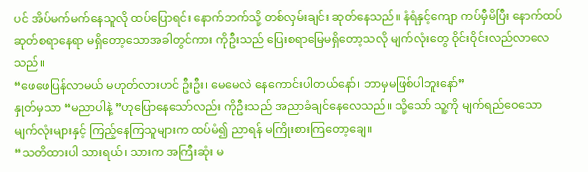ပင် အိပ်မက်မက်နေသူလို ထပ်ပြောရင်း နောက်ဘက်သို့ တစ်လှမ်းချင်း ဆုတ်နေသည်။ နံရံနှင့်ကျော ကပ်မှီမိပြီး နောက်ထပ်ဆုတ်စရာနေရာ မရှိတော့သောအခါတွင်ကား ကိုဦးသည် ပြေးစရာမြေမရှိတော့သလို မျက်လုံးတွေ ဝိုင်းဝိုင်းလည်လာလေသည်။
“ဖေဖေပြန်လာမယ် မဟုတ်လားဟင် ဦးဦး၊ မေမေလဲ နေကောင်းပါတယ်နော်၊ ဘာမှမဖြစ်ပါဘူးနော်”
နှုတ်မှသာ “မညာပါနဲ့ ”ဟုပြောနေသော်လည်း ကိုဦးသည် အညာခံချင်နေလေသည်။ သို့သော် သူ့ကို မျက်ရည်ဝေသော မျက်လုံးများနှင့် ကြည့်နေကြသူများက ထပ်မံ၍ ညာရန် မကြိုးစားကြတော့ချေ။
“သတိထားပါ သားရယ်၊ သားက အကြီးဆုံး မ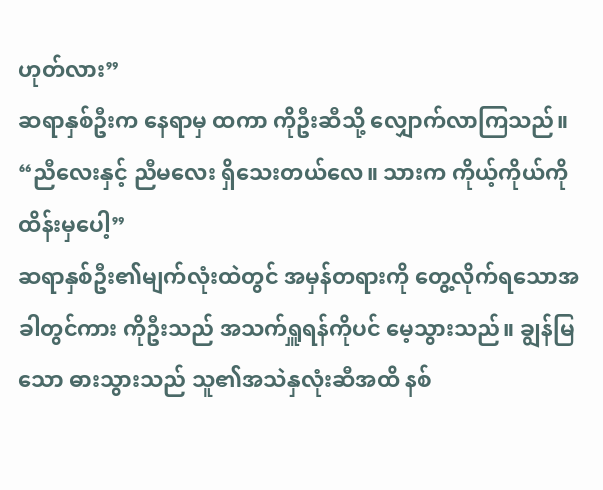ဟုတ်လား”
ဆရာနှစ်ဦးက နေရာမှ ထကာ ကိုဦးဆီသို့ လျှောက်လာကြသည်။
“ညီလေးနှင့် ညီမလေး ရှိသေးတယ်လေ။ သားက ကိုယ့်ကိုယ်ကို ထိန်းမှပေါ့”
ဆရာနှစ်ဦး၏မျက်လုံးထဲတွင် အမှန်တရားကို တွေ့လိုက်ရသောအခါတွင်ကား ကိုဦးသည် အသက်ရှူရန်ကိုပင် မေ့သွားသည်။ ချွန်မြသော ဓားသွားသည် သူ၏အသဲနှလုံးဆီအထိ နစ်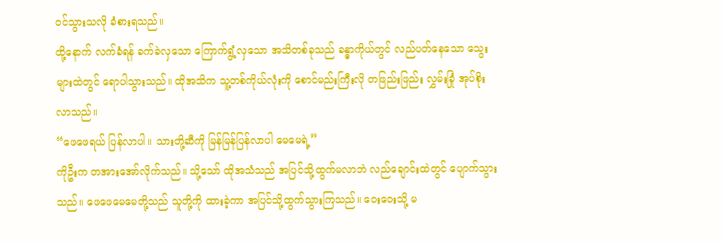ဝင်သွားသလို ခံစားရသည်။
ထို့နောက် လက်ခံရန် ခက်ခဲလှသော ကြောက်ရွံ့လှသော အသိတစ်ခုသည် ခန္ဓာကိုယ်တွင် လည်ပတ်နေသော သွေးများထဲတွင် ရောပါသွားသည်။ ထိုအသိက သူ့တစ်ကိုယ်လုံးကို စောင်မည်းကြီးလို တဖြည်းဖြည်း လွှမ်းခြုံ အုပ်စိုးလာသည်။
“ဖေဖေရယ် ပြန်လာပါ။ သားတို့ဆီကို မြန်မြန်ပြန်လာပါ မေမေရဲ့”
ကိုဦးက တအားအော်လိုက်သည်။ သို့သော် ထိုအသံသည် အပြင်သို့ထွက်မလာဘဲ လည်ချောင်းထဲတွင် ပျောက်သွားသည်။ ဖေဖေမေမေတို့သည် သူတို့ကို ထားခဲ့ကာ အပြင်သို့ထွက်သွားကြသည်။ ဝေးဝေးသို့ မ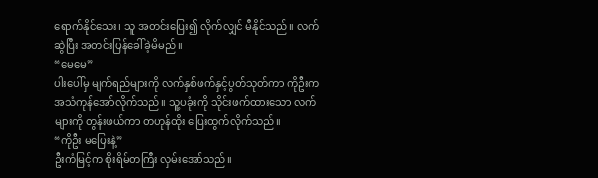ရောက်နိုင်သေး၊ သူ အတင်းပြေး၍ လိုက်လျှင် မီနိုင်သည်။ လက်ဆွဲပြီး အတင်းပြန်ခေါ်ခဲ့မိမည်။
“မေမေ”
ပါးပေါ်မှ မျက်ရည်များကို လက်နှစ်ဖက်နှင့်ပွတ်သုတ်ကာ ကိုဦးက အသံကုန်အော်လိုက်သည်။ သူ့ပခုံးကို သိုင်းဖက်ထားသော လက်များကို တွန်းဖယ်ကာ တဟုန်ထိုး ပြေးထွက်လိုက်သည်။
“ကိုဦး မပြေးနဲ့”
ဦးကံမြင့်က စိုးရိမ်တကြီး လှမ်းအော်သည်။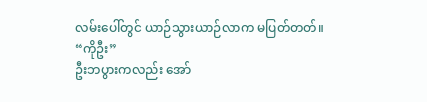လမ်းပေါ်တွင် ယာဉ်သွားယာဉ်လာက မပြတ်တတ်။
“ကိုဦး”
ဦးဘပွားကလည်း အော်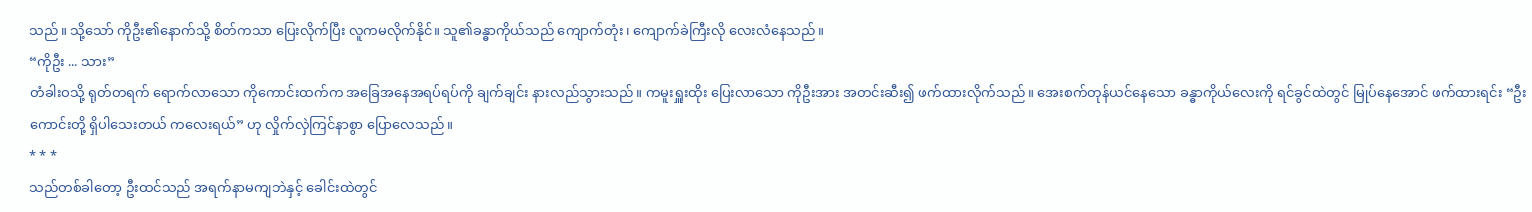သည်။ သို့သော် ကိုဦး၏နောက်သို့ စိတ်ကသာ ပြေးလိုက်ပြီး လူကမလိုက်နိုင်။ သူ၏ခန္ဓာကိုယ်သည် ကျောက်တုံး၊ ကျောက်ခဲကြီးလို လေးလံနေသည်။
“ကိုဦး ... သား”
တံခါးဝသို့ ရုတ်တရက် ရောက်လာသော ကိုကောင်းထက်က အခြေအနေအရပ်ရပ်ကို ချက်ချင်း နားလည်သွားသည်။ ကမူးရှူးထိုး ပြေးလာသော ကိုဦးအား အတင်းဆီး၍ ဖက်ထားလိုက်သည်။ အေးစက်တုန်ယင်နေသော ခန္ဓာကိုယ်လေးကို ရင်ခွင်ထဲတွင် မြုပ်နေအောင် ဖက်ထားရင်း “ဦးကောင်းတို့ ရှိပါသေးတယ် ကလေးရယ်” ဟု လှိုက်လှဲကြင်နာစွာ ပြောလေသည်။
* * *
သည်တစ်ခါတော့ ဦးထင်သည် အရက်နာမကျဘဲနှင့် ခေါင်းထဲတွင်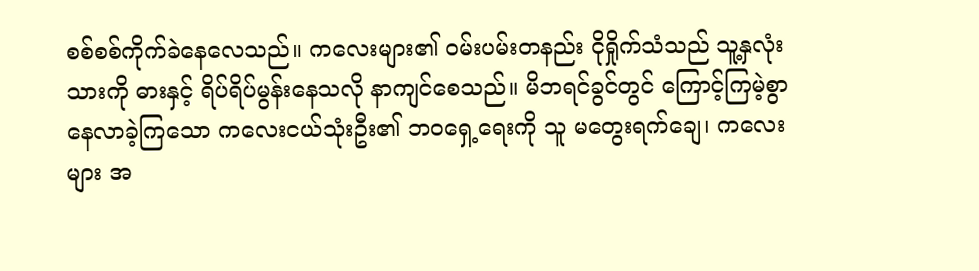စစ်စစ်ကိုက်ခဲနေလေသည်။ ကလေးများ၏ ဝမ်းပမ်းတနည်း ငိုရှိုက်သံသည် သူ့နှလုံးသားကို ဓားနှင့် ရိပ်ရိပ်မွန်းနေသလို နာကျင်စေသည်။ မိဘရင်ခွင်တွင် ကြောင့်ကြမဲ့စွာ နေလာခဲ့ကြသော ကလေးငယ်သုံးဦး၏ ဘဝရှေ့ရေးကို သူ မတွေးရက်ချေ၊ ကလေးများ အ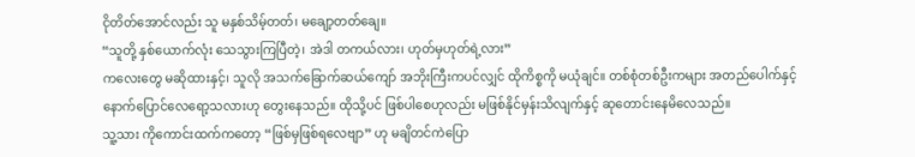ငိုတိတ်အောင်လည်း သူ မနှစ်သိမ့်တတ်၊ မချော့တတ်ချေ။
“သူတို့ နှစ်ယောက်လုံး သေသွားကြပြီတဲ့၊ အဲဒါ တကယ်လား၊ ဟုတ်မှဟုတ်ရဲ့လား”
ကလေးတွေ မဆိုထားနှင့်၊ သူလို အသက်ခြောက်ဆယ်ကျော် အဘိုးကြီးကပင်လျှင် ထိုကိစ္စကို မယုံချင်။ တစ်စုံတစ်ဦးကများ အတည်ပေါက်နှင့် နောက်ပြောင်လေရော့သလားဟု တွေးနေသည်။ ထိုသို့ပင် ဖြစ်ပါစေဟုလည်း မဖြစ်နိုင်မှန်းသိလျက်နှင့် ဆုတောင်းနေမိလေသည်။
သူ့သား ကိုကောင်းထက်ကတော့ “ဖြစ်မှဖြစ်ရလေဗျာ” ဟု မချိတင်ကဲပြော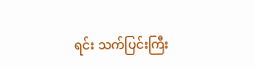ရင်း သက်ပြင်းကြီး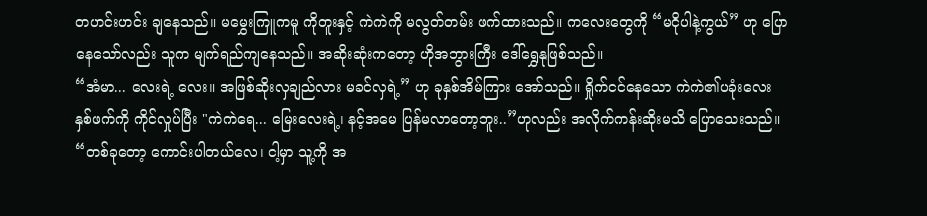တဟင်းဟင်း ချနေသည်။ မမွှေးကြူကမူ ကိုတူးနှင့် ကဲကဲကို မလွတ်တမ်း ဖက်ထားသည်။ ကလေးတွေကို “မငိုပါနဲ့ကွယ်” ဟု ပြောနေသော်လည်း သူက မျက်ရည်ကျနေသည်။ အဆိုးဆုံးကတော့ ဟိုအဘွားကြီး ဒေါ်ရွှေနုဖြစ်သည်။
“အံမာ... လေးရဲ့ လေး။ အဖြစ်ဆိုးလှချည်လား မခင်လှရဲ့” ဟု ခုနှစ်အိမ်ကြား အော်သည်။ ရှိုက်ငင်နေသော ကဲကဲ၏ပခုံးလေး နှစ်ဖက်ကို ကိုင်လှုပ်ပြီး "ကဲကဲရေ... မြေးလေးရဲ့၊ နင့်အမေ ပြန်မလာတော့ဘူး..”ဟုလည်း အလိုက်ကန်းဆိုးမသိ ပြောသေးသည်။
“တစ်ခုတော့ ကောင်းပါတယ်လေ၊ ငါ့မှာ သူ့ကို အ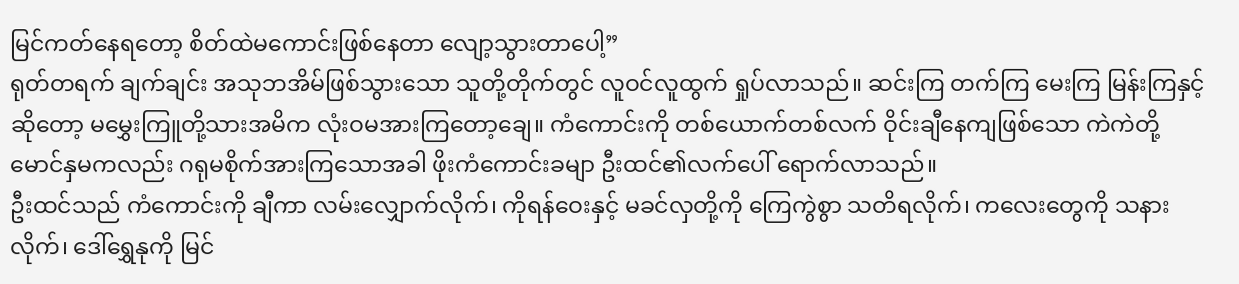မြင်ကတ်နေရတော့ စိတ်ထဲမကောင်းဖြစ်နေတာ လျော့သွားတာပေါ့”
ရုတ်တရက် ချက်ချင်း အသုဘအိမ်ဖြစ်သွားသော သူတို့တိုက်တွင် လူဝင်လူထွက် ရှုပ်လာသည်။ ဆင်းကြ တက်ကြ မေးကြ မြန်းကြနှင့် ဆိုတော့ မမွှေးကြူတို့သားအမိက လုံးဝမအားကြတော့ချေ။ ကံကောင်းကို တစ်ယောက်တစ်လက် ဝိုင်းချီနေကျဖြစ်သော ကဲကဲတို့မောင်နှမကလည်း ဂရုမစိုက်အားကြသောအခါ ဖိုးကံကောင်းခမျာ ဦးထင်၏လက်ပေါ် ရောက်လာသည်။
ဦးထင်သည် ကံကောင်းကို ချီကာ လမ်းလျှောက်လိုက်၊ ကိုရန်ဝေးနှင့် မခင်လှတို့ကို ကြေကွဲစွာ သတိရလိုက်၊ ကလေးတွေကို သနားလိုက်၊ ဒေါ်ရွှေနုကို မြင်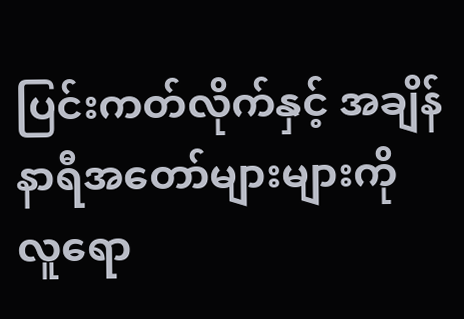ပြင်းကတ်လိုက်နှင့် အချိန်နာရီအတော်များများကို လူရော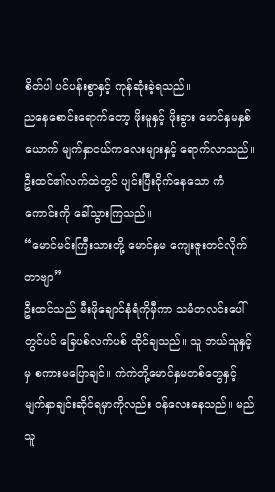စိတ်ပါ ပင်ပန်းစွာနှင့် ကုန်ဆုံးခဲ့ရသည်။
ညနေစောင်းရောက်တော့ ဖိုးမူနှင့် ဖိုးခွား မောင်နှမနှစ်ယောက် မျက်နှာငယ်ကလေးများနှင့် ရောက်လာသည်။ ဦးထင်၏လက်ထဲတွင် ပျင်းပြီးငိုက်နေသော ကံကောင်းကို ခေါ်သွားကြသည်။
“မောင်မင်းကြီးသားတို့ မောင်နှမ ကျေးဇူးတင်လိုက်တာဗျာ”
ဦးထင်သည် မီးဖိုချောင်နံရံကိုမှီကာ သမံတလင်းပေါ်တွင်ပင် ခြေပစ်လက်ပစ် ထိုင်ချသည်။ သူ ဘယ်သူနှင့်မှ စကားမပြောချင်။ ကဲကဲတို့မောင်နှမတစ်တွေနှင့် မျက်နှာချင်းဆိုင်ရမှာကိုလည်း ဝန်လေးနေသည်။ မည်သူ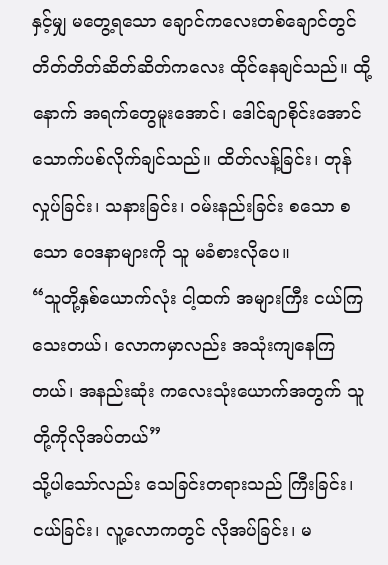နှင့်မျှ မတွေ့ရသော ချောင်ကလေးတစ်ချောင်တွင် တိတ်တိတ်ဆိတ်ဆိတ်ကလေး ထိုင်နေချင်သည်။ ထို့နောက် အရက်တွေမူးအောင်၊ ဒေါင်ချာစိုင်းအောင် သောက်ပစ်လိုက်ချင်သည်။ ထိတ်လန့်ခြင်း၊ တုန်လှုပ်ခြင်း၊ သနားခြင်း၊ ဝမ်းနည်းခြင်း စသော စသော ဝေဒနာများကို သူ မခံစားလိုပေ။
“သူတို့နှစ်ယောက်လုံး ငါ့ထက် အများကြီး ငယ်ကြသေးတယ်၊ လောကမှာလည်း အသုံးကျနေကြတယ်၊ အနည်းဆုံး ကလေးသုံးယောက်အတွက် သူတို့ကိုလိုအပ်တယ်”
သို့ပါသော်လည်း သေခြင်းတရားသည် ကြီးခြင်း၊ ငယ်ခြင်း၊ လူ့လောကတွင် လိုအပ်ခြင်း၊ မ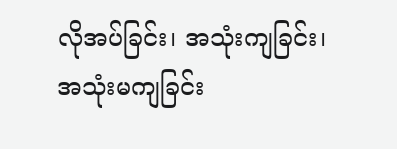လိုအပ်ခြင်း၊ အသုံးကျခြင်း၊ အသုံးမကျခြင်း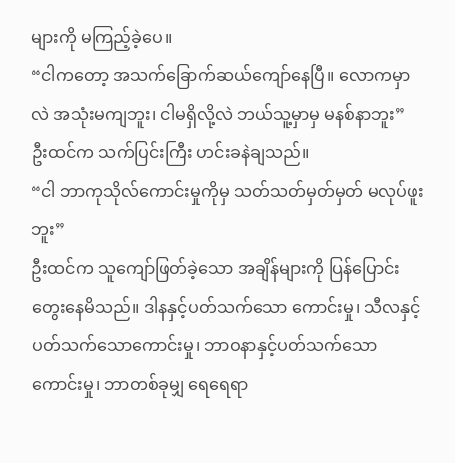များကို မကြည့်ခဲ့ပေ။
“ငါကတော့ အသက်ခြောက်ဆယ်ကျော်နေပြီ။ လောကမှာလဲ အသုံးမကျဘူး၊ ငါမရှိလို့လဲ ဘယ်သူ့မှာမှ မနစ်နာဘူး”
ဦးထင်က သက်ပြင်းကြီး ဟင်းခနဲချသည်။
“ငါ ဘာကုသိုလ်ကောင်းမှုကိုမှ သတ်သတ်မှတ်မှတ် မလုပ်ဖူးဘူး”
ဦးထင်က သူကျော်ဖြတ်ခဲ့သော အချိန်များကို ပြန်ပြောင်းတွေးနေမိသည်။ ဒါနနှင့်ပတ်သက်သော ကောင်းမှု၊ သီလနှင့်ပတ်သက်သောကောင်းမှု၊ ဘာဝနာနှင့်ပတ်သက်သောကောင်းမှု၊ ဘာတစ်ခုမျှ ရေရေရာ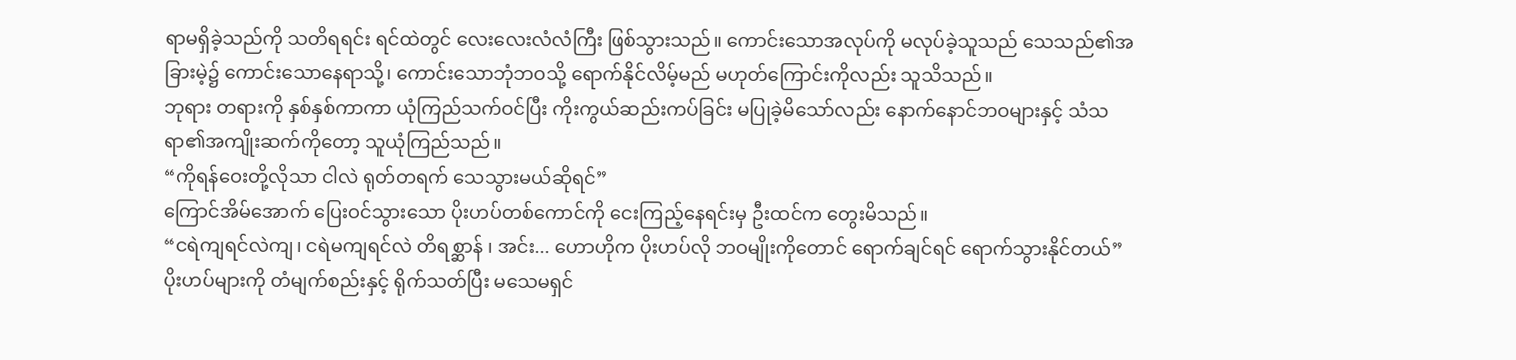ရာမရှိခဲ့သည်ကို သတိရရင်း ရင်ထဲတွင် လေးလေးလံလံကြီး ဖြစ်သွားသည်။ ကောင်းသောအလုပ်ကို မလုပ်ခဲ့သူသည် သေသည်၏အခြားမဲ့၌ ကောင်းသောနေရာသို့၊ ကောင်းသောဘုံဘဝသို့ ရောက်နိုင်လိမ့်မည် မဟုတ်ကြောင်းကိုလည်း သူသိသည်။
ဘုရား တရားကို နှစ်နှစ်ကာကာ ယုံကြည်သက်ဝင်ပြီး ကိုးကွယ်ဆည်းကပ်ခြင်း မပြုခဲ့မိသော်လည်း နောက်နောင်ဘဝများနှင့် သံသရာ၏အကျိုးဆက်ကိုတော့ သူယုံကြည်သည်။
“ကိုရန်ဝေးတို့လိုသာ ငါလဲ ရုတ်တရက် သေသွားမယ်ဆိုရင်”
ကြောင်အိမ်အောက် ပြေးဝင်သွားသော ပိုးဟပ်တစ်ကောင်ကို ငေးကြည့်နေရင်းမှ ဦးထင်က တွေးမိသည်။
“ငရဲကျရင်လဲကျ၊ ငရဲမကျရင်လဲ တိရစ္ဆာန် ၊ အင်း... ဟောဟိုက ပိုးဟပ်လို ဘဝမျိုးကိုတောင် ရောက်ချင်ရင် ရောက်သွားနိုင်တယ်”
ပိုးဟပ်များကို တံမျက်စည်းနှင့် ရိုက်သတ်ပြီး မသေမရှင်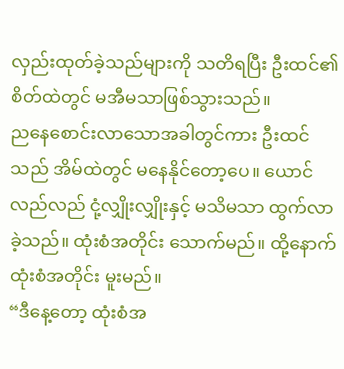လှည်းထုတ်ခဲ့သည်များကို သတိရပြီး ဦးထင်၏စိတ်ထဲတွင် မအီမသာဖြစ်သွားသည်။
ညနေစောင်းလာသောအခါတွင်ကား ဦးထင်သည် အိမ်ထဲတွင် မနေနိုင်တော့ပေ။ ယောင်လည်လည် ငုံ့လျှိုးလျှိုးနှင့် မသိမသာ ထွက်လာခဲ့သည်။ ထုံးစံအတိုင်း သောက်မည်။ ထို့နောက် ထုံးစံအတိုင်း မူးမည်။
“ဒီနေ့တော့ ထုံးစံအ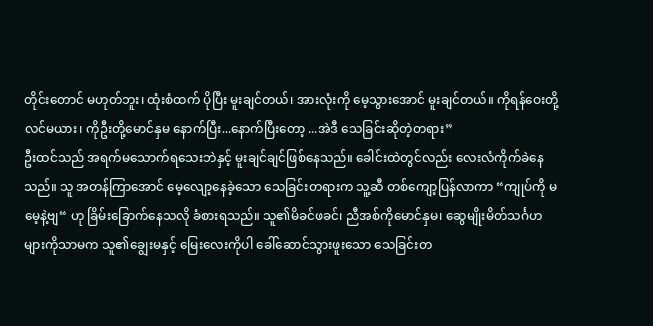တိုင်းတောင် မဟုတ်ဘူး၊ ထုံးစံထက် ပိုပြီး မူးချင်တယ်၊ အားလုံးကို မေ့သွားအောင် မူးချင်တယ်။ ကိုရန်ဝေးတို့လင်မယား၊ ကိုဦးတို့မောင်နှမ နောက်ပြီး...နောက်ပြီးတော့ ...အဲဒီ သေခြင်းဆိုတဲ့တရား”
ဦးထင်သည် အရက်မသောက်ရသေးဘဲနှင့် မူးချင်ချင်ဖြစ်နေသည်။ ခေါင်းထဲတွင်လည်း လေးလံကိုက်ခဲနေသည်။ သူ အတန်ကြာအောင် မေ့လျော့နေခဲ့သော သေခြင်းတရားက သူ့ဆီ တစ်ကျော့ပြန်လာကာ “ကျုပ်ကို မမေ့နဲ့ဗျ“ ဟု ခြိမ်းခြောက်နေသလို ခံစားရသည်။ သူ၏မိခင်ဖခင်၊ ညီအစ်ကိုမောင်နှမ၊ ဆွေမျိုးမိတ်သင်္ဂဟများကိုသာမက သူ၏ချွေးမနှင့် မြေးလေးကိုပါ ခေါ်ဆောင်သွားဖူးသော သေခြင်းတ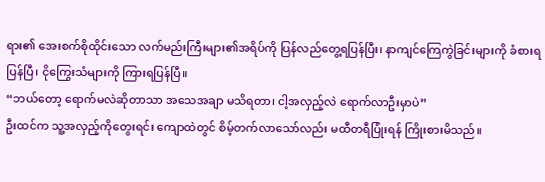ရား၏ အေးစက်စိုထိုင်းသော လက်မည်းကြီးများ၏အရိပ်ကို ပြန်လည်တွေ့ရပြန်ပြီး၊ နာကျင်ကြေကွဲခြင်းများကို ခံစားရပြန်ပြီ၊ ငိုကြွေးသံများကို ကြားရပြန်ပြီ။
“ဘယ်တော့ ရောက်မလဲဆိုတာသာ အသေအချာ မသိရတာ၊ ငါ့အလှည့်လဲ ရောက်လာဦးမှာပဲ”
ဦးထင်က သူ့အလှည့်ကိုတွေးရင်း ကျောထဲတွင် စိမ့်တက်လာသော်လည်း မထီတရီပြုံးရန် ကြိုးစားမိသည်။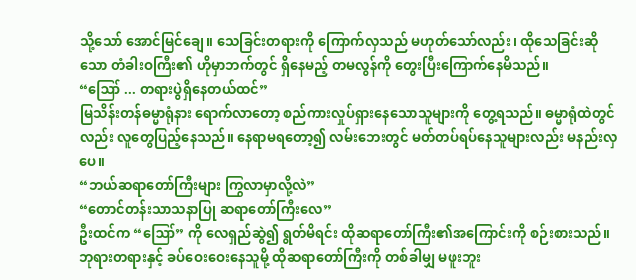သို့သော် အောင်မြင်ချေ။ သေခြင်းတရားကို ကြောက်လှသည် မဟုတ်သော်လည်း၊ ထိုသေခြင်းဆိုသော တံခါးဝကြီး၏ ဟိုမှာဘက်တွင် ရှိနေမည့် တမလွန်ကို တွေးပြီးကြောက်နေမိသည်။
“ဪ ... တရားပွဲရှိနေတယ်ထင်”
မြသိန်းတန်ဓမ္မာရုံနား ရောက်လာတော့ စည်ကားလှုပ်ရှားနေသောသူများကို တွေ့ရသည်။ ဓမ္မာရုံထဲတွင်လည်း လူတွေပြည့်နေသည်။ နေရာမရတော့၍ လမ်းဘေးတွင် မတ်တပ်ရပ်နေသူများလည်း မနည်းလှပေ။
“ဘယ်ဆရာတော်ကြီးများ ကြွလာမှာလို့လဲ”
“တောင်တန်းသာသနာပြု ဆရာတော်ကြီးလေ”
ဦးထင်က “ဪ” ကို လေရှည်ဆွဲ၍ ရွတ်မိရင်း ထိုဆရာတော်ကြီး၏အကြောင်းကို စဉ်းစားသည်။ ဘုရားတရားနှင့် ခပ်ဝေးဝေးနေသူမို့ ထိုဆရာတော်ကြီးကို တစ်ခါမျှ မဖူးဘူး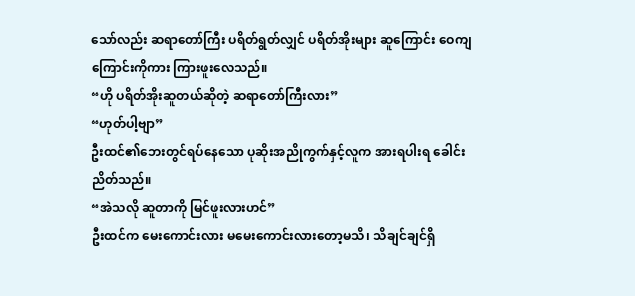သော်လည်း ဆရာတော်ကြီး ပရိတ်ရွတ်လျှင် ပရိတ်အိုးများ ဆူကြောင်း ဝေကျကြောင်းကိုကား ကြားဖူးလေသည်။
“ဟို ပရိတ်အိုးဆူတယ်ဆိုတဲ့ ဆရာတော်ကြီးလား”
“ဟုတ်ပါ့ဗျာ”
ဦးထင်၏ဘေးတွင်ရပ်နေသော ပုဆိုးအညိုကွက်နှင့်လူက အားရပါးရ ခေါင်းညိတ်သည်။
“အဲသလို ဆူတာကို မြင်ဖူးလားဟင်”
ဦးထင်က မေးကောင်းလား မမေးကောင်းလားတော့မသိ၊ သိချင်ချင်ရှိ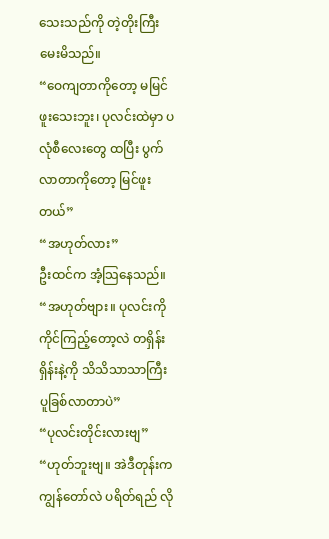သေးသည်ကို တဲ့တိုးကြီး မေးမိသည်။
“ဝေကျတာကိုတော့ မမြင်ဖူးသေးဘူး၊ ပုလင်းထဲမှာ ပလုံစီလေးတွေ ထပြီး ပွက်လာတာကိုတော့ မြင်ဖူးတယ်”
“အဟုတ်လား”
ဦးထင်က အံ့သြနေသည်။
“အဟုတ်ဗျား။ ပုလင်းကိုကိုင်ကြည့်တော့လဲ တရှိန်းရှိန်းနဲ့ကို သိသိသာသာကြီး ပူခြစ်လာတာပဲ”
“ပုလင်းတိုင်းလားဗျ”
“ဟုတ်ဘူးဗျ။ အဲဒီတုန်းက ကျွန်တော်လဲ ပရိတ်ရည် လို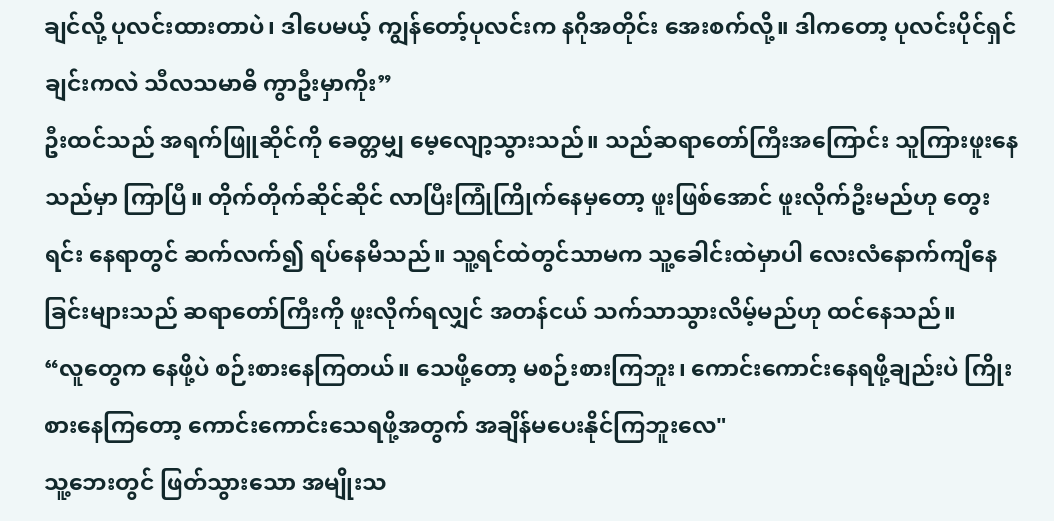ချင်လို့ ပုလင်းထားတာပဲ၊ ဒါပေမယ့် ကျွန်တော့်ပုလင်းက နဂိုအတိုင်း အေးစက်လို့။ ဒါကတော့ ပုလင်းပိုင်ရှင်ချင်းကလဲ သီလသမာဓိ ကွာဦးမှာကိုး”
ဦးထင်သည် အရက်ဖြူဆိုင်ကို ခေတ္တမျှ မေ့လျော့သွားသည်။ သည်ဆရာတော်ကြီးအကြောင်း သူကြားဖူးနေသည်မှာ ကြာပြီ။ တိုက်တိုက်ဆိုင်ဆိုင် လာပြီးကြုံကြိုက်နေမှတော့ ဖူးဖြစ်အောင် ဖူးလိုက်ဦးမည်ဟု တွေးရင်း နေရာတွင် ဆက်လက်၍ ရပ်နေမိသည်။ သူ့ရင်ထဲတွင်သာမက သူ့ခေါင်းထဲမှာပါ လေးလံနောက်ကျိနေခြင်းများသည် ဆရာတော်ကြီးကို ဖူးလိုက်ရလျှင် အတန်ငယ် သက်သာသွားလိမ့်မည်ဟု ထင်နေသည်။
“လူတွေက နေဖို့ပဲ စဉ်းစားနေကြတယ်။ သေဖို့တော့ မစဉ်းစားကြဘူး၊ ကောင်းကောင်းနေရဖို့ချည်းပဲ ကြိုးစားနေကြတော့ ကောင်းကောင်းသေရဖို့အတွက် အချိန်မပေးနိုင်ကြဘူးလေ"
သူ့ဘေးတွင် ဖြတ်သွားသော အမျိုးသ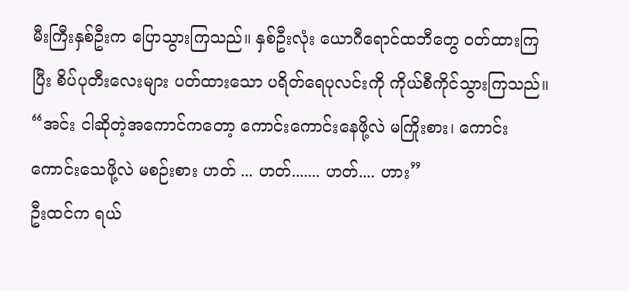မီးကြီးနှစ်ဦးက ပြောသွားကြသည်။ နှစ်ဦးလုံး ယောဂီရောင်ထဘီတွေ ဝတ်ထားကြပြီး စိပ်ပုတီးလေးများ ပတ်ထားသော ပရိတ်ရေပုလင်းကို ကိုယ်စီကိုင်သွားကြသည်။
“အင်း ငါဆိုတဲ့အကောင်ကတော့ ကောင်းကောင်းနေဖို့လဲ မကြိုးစား၊ ကောင်းကောင်းသေဖို့လဲ မစဉ်းစား ဟတ် ... ဟတ်....... ဟတ်.... ဟား”
ဦးထင်က ရယ်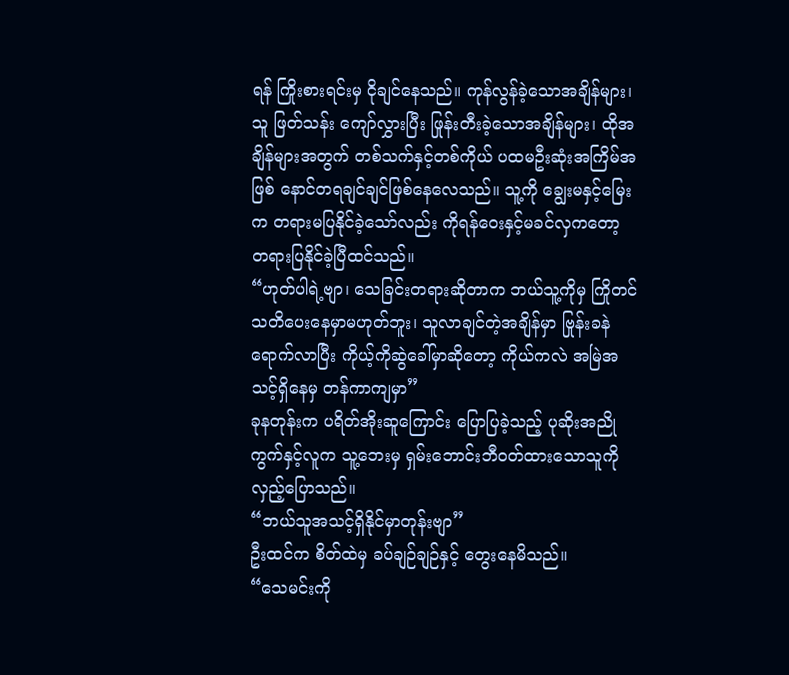ရန် ကြိုးစားရင်းမှ ငိုချင်နေသည်။ ကုန်လွန်ခဲ့သောအချိန်များ၊ သူ ဖြတ်သန်း ကျော်လွှားပြီး ဖြုန်းတီးခဲ့သောအချိန်များ၊ ထိုအချိန်များအတွက် တစ်သက်နှင့်တစ်ကိုယ် ပထမဦးဆုံးအကြိမ်အဖြစ် နောင်တရချင်ချင်ဖြစ်နေလေသည်။ သူ့ကို ချွေးမနှင့်မြေးက တရားမပြနိုင်ခဲ့သော်လည်း ကိုရန်ဝေးနှင့်မခင်လှကတော့ တရားပြနိုင်ခဲ့ပြီထင်သည်။
“ဟုတ်ပါရဲ့ဗျာ၊ သေခြင်းတရားဆိုတာက ဘယ်သူ့ကိုမှ ကြိုတင်သတိပေးနေမှာမဟုတ်ဘူး၊ သူလာချင်တဲ့အချိန်မှာ ဗြုန်းခနဲရောက်လာပြီး ကိုယ့်ကိုဆွဲခေါ်မှာဆိုတော့ ကိုယ်ကလဲ အမြဲအသင့်ရှိနေမှ တန်ကာကျမှာ”
ခုနတုန်းက ပရိတ်အိုးဆူကြောင်း ပြောပြခဲ့သည့် ပုဆိုးအညိုကွက်နှင့်လူက သူ့ဘေးမှ ရှမ်းဘောင်းဘီဝတ်ထားသောသူကို လှည့်ပြောသည်။
“ဘယ်သူအသင့်ရှိနိုင်မှာတုန်းဗျာ”
ဦးထင်က စိတ်ထဲမှ ခပ်ချဉ်ချဉ်နှင့် တွေးနေမိသည်။
“သေမင်းကို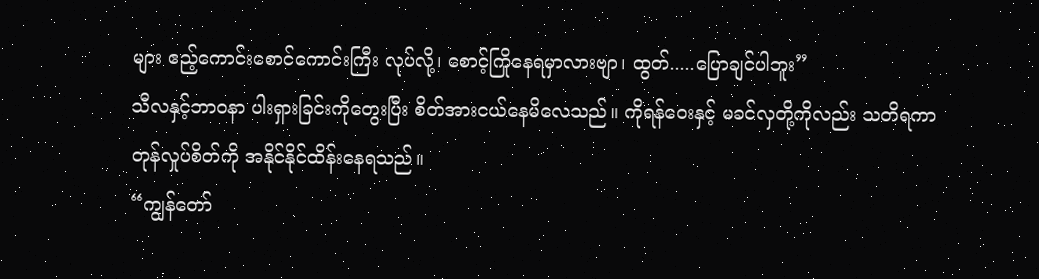များ ဧည့်ကောင်းစောင်ကောင်းကြီး လုပ်လို့၊ စောင့်ကြိုနေရမှာလားဗျာ၊ ထွတ်.....ပြောချင်ပါဘူး”
သီလနှင့်ဘာဝနာ ပါးရှားခြင်းကိုတွေးပြီး စိတ်အားငယ်နေမိလေသည်။ ကိုရန်ဝေးနှင့် မခင်လှတို့ကိုလည်း သတိရကာ တုန်လှုပ်စိတ်ကို အနိုင်နိုင်ထိန်းနေရသည်။
“ကျွန်တော်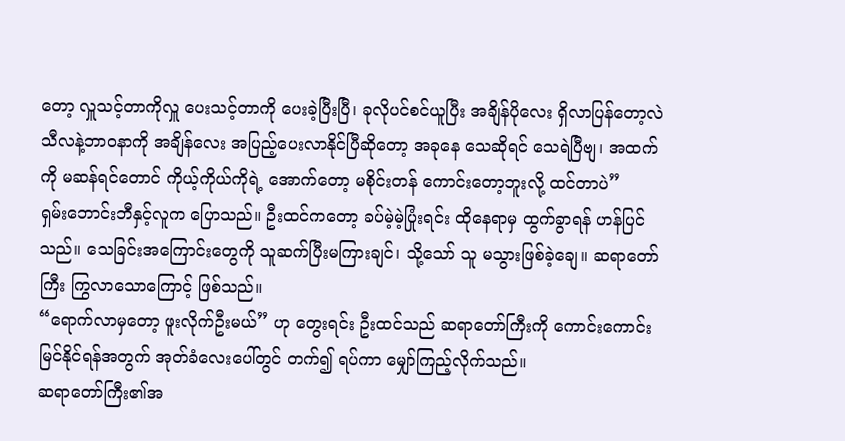တော့ လှူသင့်တာကိုလှူ ပေးသင့်တာကို ပေးခဲ့ပြီးပြီ၊ ခုလိုပင်စင်ယူပြီး အချိန်ပိုလေး ရှိလာပြန်တော့လဲ သီလနဲ့ဘာဝနာကို အချိန်လေး အပြည့်ပေးလာနိုင်ပြီဆိုတော့ အခုနေ သေဆိုရင် သေရဲပြီဗျ၊ အထက်ကို မဆန်ရင်တောင် ကိုယ့်ကိုယ်ကိုရဲ့ အောက်တော့ မစိုင်းတန် ကောင်းတော့ဘူးလို့ ထင်တာပဲ”
ရှမ်းဘောင်းဘီနှင့်လူက ပြောသည်။ ဦးထင်ကတော့ ခပ်မဲ့မဲ့ပြုံးရင်း ထိုနေရာမှ ထွက်ခွာရန် ဟန်ပြင်သည်။ သေခြင်းအကြောင်းတွေကို သူဆက်ပြီးမကြားချင်၊ သို့သော် သူ မသွားဖြစ်ခဲ့ချေ။ ဆရာတော်ကြီး ကြွလာသောကြောင့် ဖြစ်သည်။
“ရောက်လာမှတော့ ဖူးလိုက်ဦးမယ်” ဟု တွေးရင်း ဦးထင်သည် ဆရာတော်ကြီးကို ကောင်းကောင်းမြင်နိုင်ရန်အတွက် အုတ်ခံလေးပေါ်တွင် တက်၍ ရပ်ကာ မျှော်ကြည့်လိုက်သည်။
ဆရာတော်ကြီး၏အ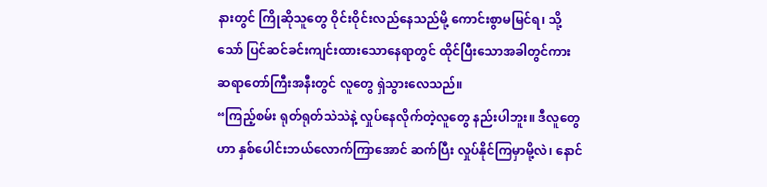နားတွင် ကြိုဆိုသူတွေ ဝိုင်းဝိုင်းလည်နေသည်မို့ ကောင်းစွာမမြင်ရ၊ သို့သော် ပြင်ဆင်ခင်းကျင်းထားသောနေရာတွင် ထိုင်ပြီးသောအခါတွင်ကား ဆရာတော်ကြီးအနီးတွင် လူတွေ ရှဲသွားလေသည်။
“ကြည့်စမ်း ရုတ်ရုတ်သဲသဲနဲ့ လှုပ်နေလိုက်တဲ့လူတွေ နည်းပါဘူး။ ဒီလူတွေဟာ နှစ်ပေါင်းဘယ်လောက်ကြာအောင် ဆက်ပြီး လှုပ်နိုင်ကြမှာမို့လဲ၊ နောင်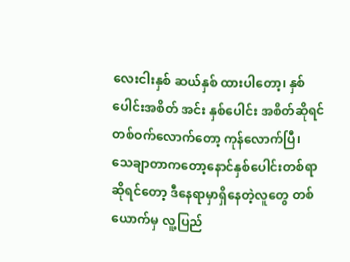လေးငါးနှစ် ဆယ်နှစ် ထားပါတော့၊ နှစ်ပေါင်းအစိတ် အင်း နှစ်ပေါင်း အစိတ်ဆိုရင် တစ်ဝက်လောက်တော့ ကုန်လောက်ပြီ၊ သေချာတာကတော့နောင်နှစ်ပေါင်းတစ်ရာဆိုရင်တော့ ဒီနေရာမှာရှိနေတဲ့လူတွေ တစ်ယောက်မှ လူ့ပြည်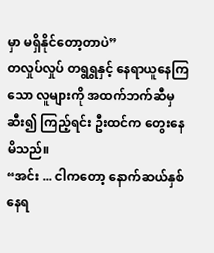မှာ မရှိနိုင်တော့တာပဲ”
တလှုပ်လှုပ် တရွရွနှင့် နေရာယူနေကြသော လူများကို အထက်ဘက်ဆီမှ ဆီး၍ ကြည့်ရင်း ဦးထင်က တွေးနေမိသည်။
“အင်း ... ငါကတော့ နောက်ဆယ်နှစ်နေရ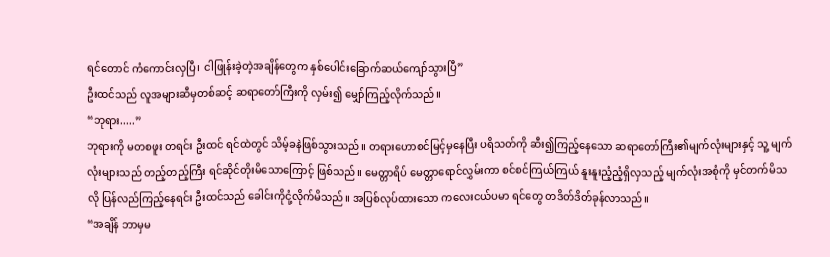ရင်တောင် ကံကောင်းလှပြီ၊ ငါဖြုန်းခဲ့တဲ့အချိန်တွေက နှစ်ပေါင်းခြောက်ဆယ်ကျော်သွားပြီ”
ဦးထင်သည် လူအများဆီမှတစ်ဆင့် ဆရာတော်ကြီးကို လှမ်း၍ မျှော်ကြည့်လိုက်သည်။
“ဘုရား.....”
ဘုရားကို မတစဖူး တရင်း ဦးထင် ရင်ထဲတွင် သိမ့်ခနဲဖြစ်သွားသည်။ တရားဟောစင်မြင့်မှနေပြီး ပရိသတ်ကို ဆီး၍ကြည့်နေသော ဆရာတော်ကြီး၏မျက်လုံးများနှင့် သူ့ မျက်လုံးများသည် တည့်တည့်ကြီး ရင်ဆိုင်တိုးမိသောကြောင့် ဖြစ်သည်။ မေတ္တာရိပ် မေတ္တာရောင်လွှမ်းကာ စင်စင်ကြယ်ကြယ် နူးနူးညံ့ညံ့ရှိလှသည့် မျက်လုံးအစုံကို မှင်တက်မိသလို ပြန်လည်ကြည့်နေရင်း ဦးထင်သည် ခေါင်းကိုငုံ့လိုက်မိသည်။ အပြစ်လုပ်ထားသော ကလေးငယ်ပမာ ရင်တွေ တဒိတ်ဒိတ်ခုန်လာသည်။
“အချိန် ဘာမှမ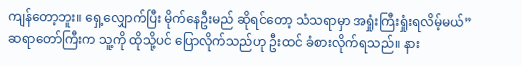ကျန်တော့ဘူး။ ရှေ့လျှောက်ပြီး မိုက်နေဦးမည် ဆိုရင်တော့ သံသရာမှာ အရှုံးကြီးရှုံးရလိမ့်မယ်”
ဆရာတော်ကြီးက သူ့ကို ထိုသို့ပင် ပြောလိုက်သည်ဟု ဦးထင် ခံစားလိုက်ရသည်။ နား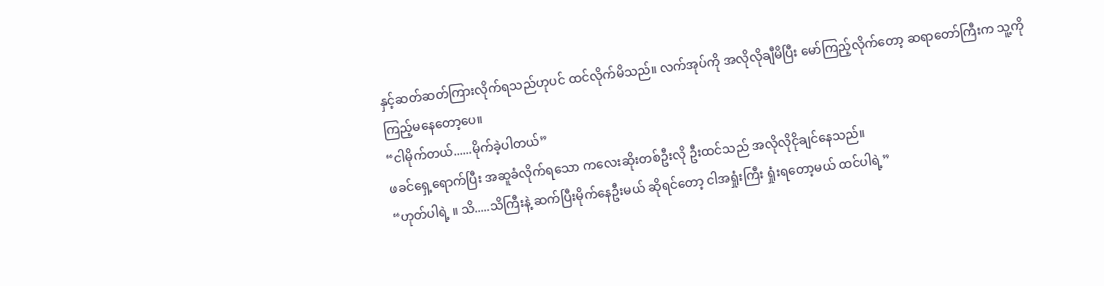နှင့်ဆတ်ဆတ်ကြားလိုက်ရသည်ဟုပင် ထင်လိုက်မိသည်။ လက်အုပ်ကို အလိုလိုချီမိပြီး မော်ကြည့်လိုက်တော့ ဆရာတော်ကြီးက သူ့ကို ကြည့်မနေတော့ပေ။
“ငါမိုက်တယ်......မိုက်ခဲ့ပါတယ်”
ဖခင်ရှေ့ရောက်ပြီး အဆူခံလိုက်ရသော ကလေးဆိုးတစ်ဦးလို ဦးထင်သည် အလိုလိုငိုချင်နေသည်။
“ဟုတ်ပါရဲ့ ။ သိ.....သိကြီးနဲ့ ဆက်ပြီးမိုက်နေဦးမယ် ဆိုရင်တော့ ငါအရှုံးကြီး ရှုံးရတော့မယ် ထင်ပါရဲ့”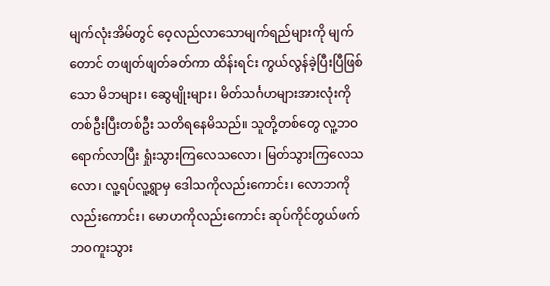မျက်လုံးအိမ်တွင် ဝေ့လည်လာသောမျက်ရည်များကို မျက်တောင် တဖျတ်ဖျတ်ခတ်ကာ ထိန်းရင်း ကွယ်လွန်ခဲ့ပြီးပြီဖြစ်သော မိဘများ၊ ဆွေမျိုးများ၊ မိတ်သင်္ဂဟများအားလုံးကို တစ်ဦးပြီးတစ်ဦး သတိရနေမိသည်။ သူတို့တစ်တွေ လူ့ဘဝရောက်လာပြီး ရှုံးသွားကြလေသလော၊ မြတ်သွားကြလေသလော၊ လူ့ရပ်လူ့ရွာမှ ဒေါသကိုလည်းကောင်း၊ လောဘကိုလည်းကောင်း၊ မောဟကိုလည်းကောင်း ဆုပ်ကိုင်တွယ်ဖက် ဘဝကူးသွား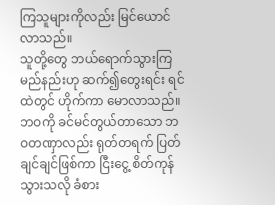ကြသူများကိုလည်း မြင်ယောင်လာသည်။
သူတို့တွေ ဘယ်ရောက်သွားကြမည်နည်းဟု ဆက်၍တွေးရင်း ရင်ထဲတွင် ဟိုက်ကာ မောလာသည်။ ဘဝကို ခင်မင်တွယ်တာသော ဘဝတဏှာလည်း ရုတ်တရက် ပြတ်ချင်ချင်ဖြစ်ကာ ငြီးငွေ့ စိတ်ကုန်သွားသလို ခံစား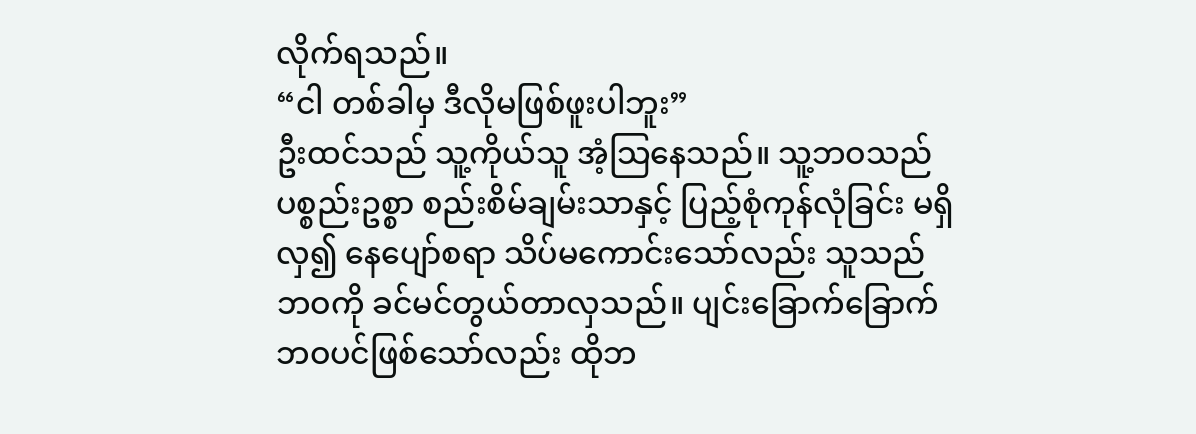လိုက်ရသည်။
“ငါ တစ်ခါမှ ဒီလိုမဖြစ်ဖူးပါဘူး”
ဦးထင်သည် သူ့ကိုယ်သူ အံ့သြနေသည်။ သူ့ဘဝသည် ပစ္စည်းဥစ္စာ စည်းစိမ်ချမ်းသာနှင့် ပြည့်စုံကုန်လုံခြင်း မရှိလှ၍ နေပျော်စရာ သိပ်မကောင်းသော်လည်း သူသည် ဘဝကို ခင်မင်တွယ်တာလှသည်။ ပျင်းခြောက်ခြောက်ဘဝပင်ဖြစ်သော်လည်း ထိုဘ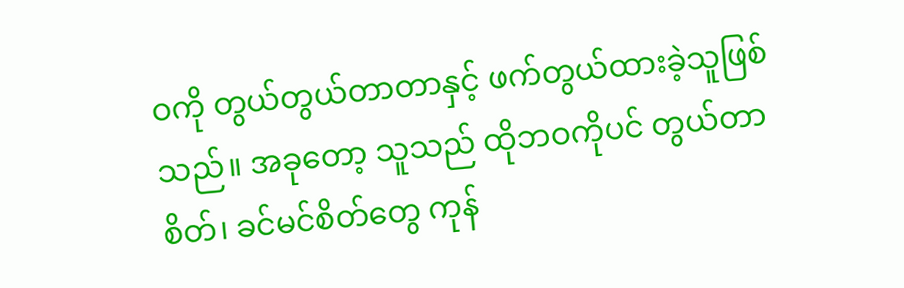ဝကို တွယ်တွယ်တာတာနှင့် ဖက်တွယ်ထားခဲ့သူဖြစ်သည်။ အခုတော့ သူသည် ထိုဘဝကိုပင် တွယ်တာစိတ်၊ ခင်မင်စိတ်တွေ ကုန်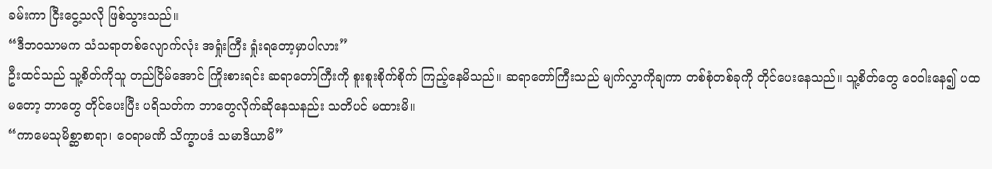ခမ်းကာ ငြီးငွေ့သလို ဖြစ်သွားသည်။
“ဒီဘဝသာမက သံသရာတစ်လျောက်လုံး အရှုံးကြီး ရှုံးရတော့မှာပါလား”
ဦးထင်သည် သူ့စိတ်ကိုသူ တည်ငြိမ်အောင် ကြိုးစားရင်း ဆရာတော်ကြီးကို စူးစူးစိုက်စိုက် ကြည့်နေမိသည်။ ဆရာတော်ကြီးသည် မျက်လွှာကိုချကာ တစ်စုံတစ်ခုကို တိုင်ပေးနေသည်။ သူ့စိတ်တွေ ဝေဝါးနေ၍ ပထမတော့ ဘာတွေ တိုင်ပေးပြီး ပရိသတ်က ဘာတွေလိုက်ဆိုနေသနည်း သတိပင် မထားမိ။
“ကာမေသုမိစ္ဆာစာရာ၊ ဝေရာမဏိ သိက္ခာပဒံ သမာဒိယာမိ”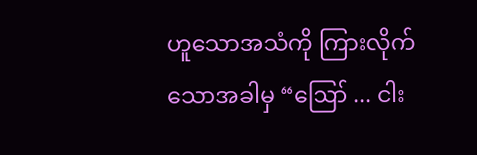ဟူသောအသံကို ကြားလိုက်သောအခါမှ “ဪ ... ငါး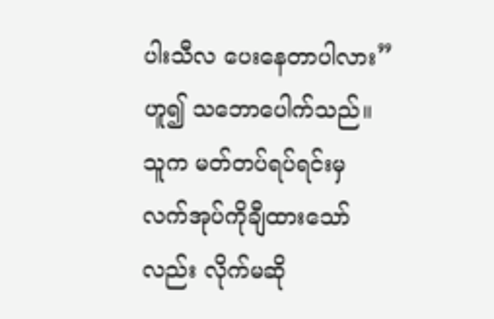ပါးသီလ ပေးနေတာပါလား” ဟူ၍ သဘောပေါက်သည်။ သူက မတ်တပ်ရပ်ရင်းမှ လက်အုပ်ကိုချီထားသော်လည်း လိုက်မဆို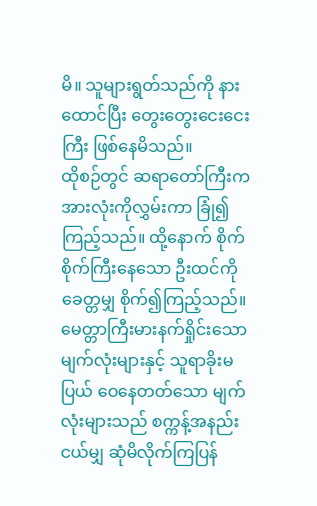မိ။ သူများရွတ်သည်ကို နားထောင်ပြီး တွေးတွေးငေးငေးကြီး ဖြစ်နေမိသည်။
ထိုစဉ်တွင် ဆရာတော်ကြီးက အားလုံးကိုလွှမ်းကာ ခြုံ၍ ကြည့်သည်။ ထို့နောက် စိုက်စိုက်ကြီးနေသော ဦးထင်ကို ခေတ္တမျှ စိုက်၍ကြည့်သည်။ မေတ္တာကြီးမားနက်ရှိုင်းသော မျက်လုံးများနှင့် သူရာခိုးမပြယ် ဝေနေတတ်သော မျက်လုံးများသည် စက္ကန့်အနည်းငယ်မျှ ဆုံမိလိုက်ကြပြန်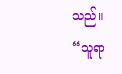သည်။
“သူရာ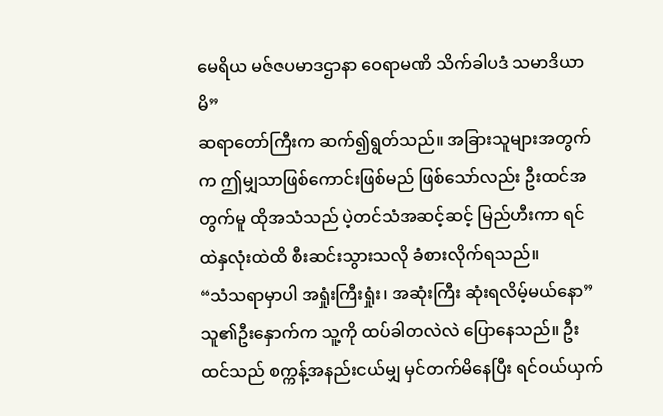မေရိယ မဇ်ဇပမာဒဌာနာ ဝေရာမဏိ သိက်ခါပဒံ သမာဒိယာမိ”
ဆရာတော်ကြီးက ဆက်၍ရွတ်သည်။ အခြားသူများအတွက်က ဤမျှသာဖြစ်ကောင်းဖြစ်မည် ဖြစ်သော်လည်း ဦးထင်အတွက်မူ ထိုအသံသည် ပဲ့တင်သံအဆင့်ဆင့် မြည်ဟီးကာ ရင်ထဲနှလုံးထဲထိ စီးဆင်းသွားသလို ခံစားလိုက်ရသည်။
“သံသရာမှာပါ အရှုံးကြီးရှုံး၊ အဆုံးကြီး ဆုံးရလိမ့်မယ်နော”
သူ၏ဦးနှောက်က သူ့ကို ထပ်ခါတလဲလဲ ပြောနေသည်။ ဦးထင်သည် စက္ကန့်အနည်းငယ်မျှ မှင်တက်မိနေပြီး ရင်ဝယ်ယှက်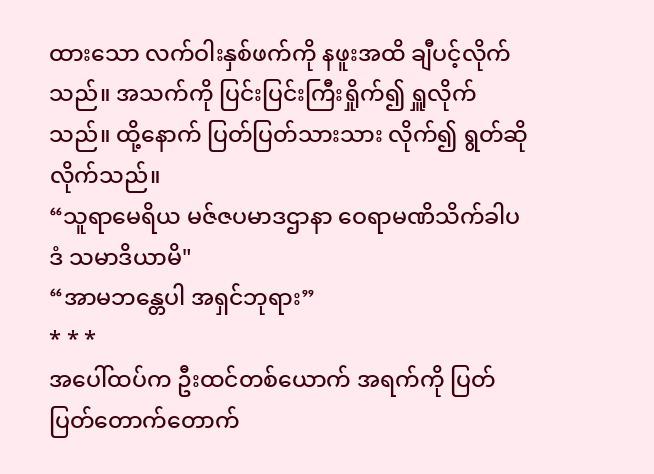ထားသော လက်ဝါးနှစ်ဖက်ကို နဖူးအထိ ချီပင့်လိုက်သည်။ အသက်ကို ပြင်းပြင်းကြီးရှိုက်၍ ရှူလိုက်သည်။ ထို့နောက် ပြတ်ပြတ်သားသား လိုက်၍ ရွတ်ဆိုလိုက်သည်။
“သူရာမေရိယ မဇ်ဇပမာဒဌာနာ ဝေရာမဏိသိက်ခါပဒံ သမာဒိယာမိ"
“အာမဘန္တေပါ အရှင်ဘုရား”
* * *
အပေါ်ထပ်က ဦးထင်တစ်ယောက် အရက်ကို ပြတ်ပြတ်တောက်တောက်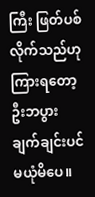ကြီး ဖြတ်ပစ်လိုက်သည်ဟု ကြားရတော့ ဦးဘပွား ချက်ချင်းပင် မယုံမိပေ။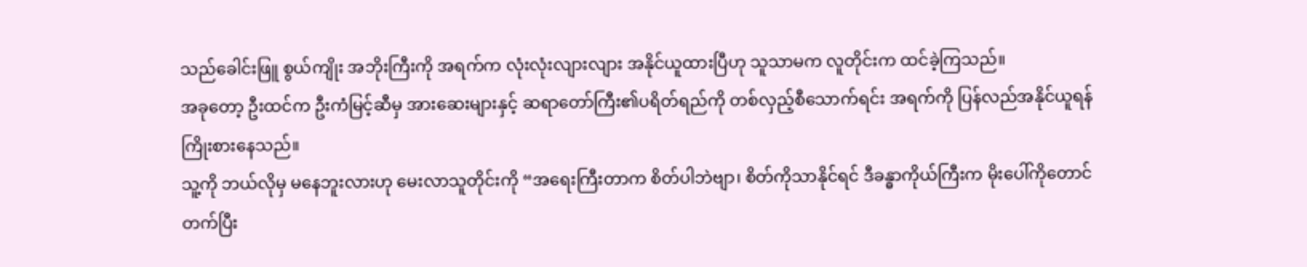သည်ခေါင်းဖြူ စွယ်ကျိုး အဘိုးကြီးကို အရက်က လုံးလုံးလျားလျား အနိုင်ယူထားပြီဟု သူသာမက လူတိုင်းက ထင်ခဲ့ကြသည်။
အခုတော့ ဦးထင်က ဦးကံမြင့်ဆီမှ အားဆေးများနှင့် ဆရာတော်ကြီး၏ပရိတ်ရည်ကို တစ်လှည့်စီသောက်ရင်း အရက်ကို ပြန်လည်အနိုင်ယူရန် ကြိုးစားနေသည်။
သူ့ကို ဘယ်လိုမှ မနေဘူးလားဟု မေးလာသူတိုင်းကို “အရေးကြီးတာက စိတ်ပါဘဲဗျာ၊ စိတ်ကိုသာနိုင်ရင် ဒီခန္ဓာကိုယ်ကြီးက မိုးပေါ်ကိုတောင် တက်ပြီး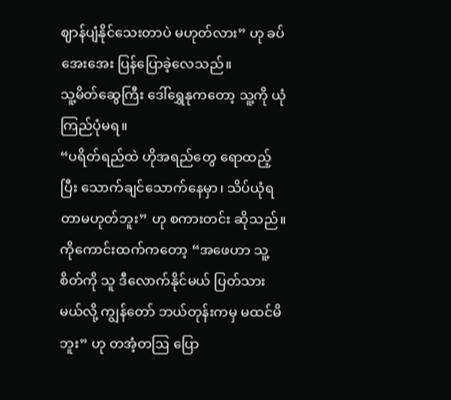ဈာန်ပျံနိုင်သေးတာပဲ မဟုတ်လား” ဟု ခပ်အေးအေး ပြန်ပြောခဲ့လေသည်။
သူ့မိတ်ဆွေကြီး ဒေါ်ရွှေနုကတော့ သူ့ကို ယုံကြည်ပုံမရ။
“ပရိတ်ရည်ထဲ ဟိုအရည်တွေ ရောထည့်ပြီး သောက်ချင်သောက်နေမှာ၊ သိပ်ယုံရတာမဟုတ်ဘူး” ဟု စကားတင်း ဆိုသည်။
ကိုကောင်းထက်ကတော့ “အဖေဟာ သူ့စိတ်ကို သူ ဒီလောက်နိုင်မယ် ပြတ်သားမယ်လို့ ကျွန်တော် ဘယ်တုန်းကမှ မထင်မိဘူး” ဟု တအံ့တဩ ပြော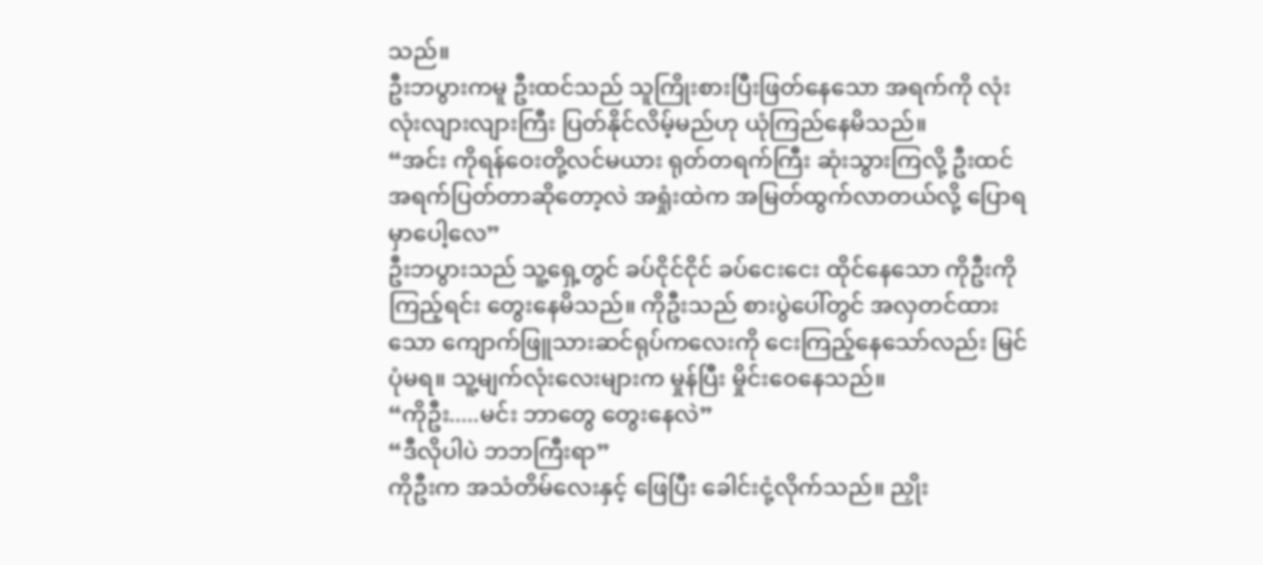သည်။
ဦးဘပွားကမူ ဦးထင်သည် သူကြိုးစားပြီးဖြတ်နေသော အရက်ကို လုံးလုံးလျားလျားကြီး ပြတ်နိုင်လိမ့်မည်ဟု ယုံကြည်နေမိသည်။
“အင်း ကိုရန်ဝေးတို့လင်မယား ရုတ်တရက်ကြီး ဆုံးသွားကြလို့ ဦးထင် အရက်ပြတ်တာဆိုတော့လဲ အရှုံးထဲက အမြတ်ထွက်လာတယ်လို့ ပြောရမှာပေါ့လေ”
ဦးဘပွားသည် သူ့ရှေ့တွင် ခပ်ငိုင်ငိုင် ခပ်ငေးငေး ထိုင်နေသော ကိုဦးကိုကြည့်ရင်း တွေးနေမိသည်။ ကိုဦးသည် စားပွဲပေါ်တွင် အလှတင်ထားသော ကျောက်ဖြူသားဆင်ရုပ်ကလေးကို ငေးကြည့်နေသော်လည်း မြင်ပုံမရ။ သူ့မျက်လုံးလေးများက မှုန်ပြီး မှိုင်းဝေနေသည်။
“ကိုဦး.....မင်း ဘာတွေ တွေးနေလဲ”
“ဒီလိုပါပဲ ဘဘကြီးရာ”
ကိုဦးက အသံတိမ်လေးနှင့် ဖြေပြီး ခေါင်းငုံ့လိုက်သည်။ ညှိုး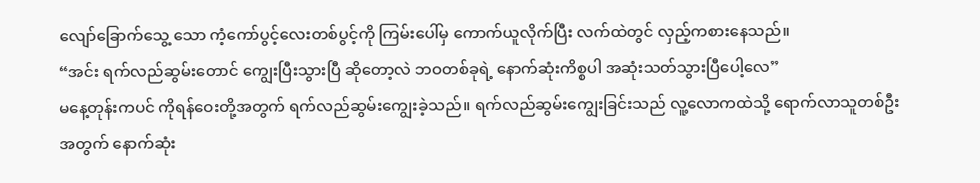လျော်ခြောက်သွေ့ သော ကံ့ကော်ပွင့်လေးတစ်ပွင့်ကို ကြမ်းပေါ်မှ ကောက်ယူလိုက်ပြီး လက်ထဲတွင် လှည့်ကစားနေသည်။
“အင်း ရက်လည်ဆွမ်းတောင် ကျွေးပြီးသွားပြီ ဆိုတော့လဲ ဘဝတစ်ခုရဲ့ နောက်ဆုံးကိစ္စပါ အဆုံးသတ်သွားပြီပေါ့လေ”
မနေ့တုန်းကပင် ကိုရန်ဝေးတို့အတွက် ရက်လည်ဆွမ်းကျွေးခဲ့သည်။ ရက်လည်ဆွမ်းကျွေးခြင်းသည် လူ့လောကထဲသို့ ရောက်လာသူတစ်ဦးအတွက် နောက်ဆုံး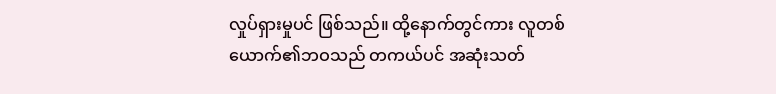လှုပ်ရှားမှုပင် ဖြစ်သည်။ ထို့နောက်တွင်ကား လူတစ်ယောက်၏ဘဝသည် တကယ်ပင် အဆုံးသတ်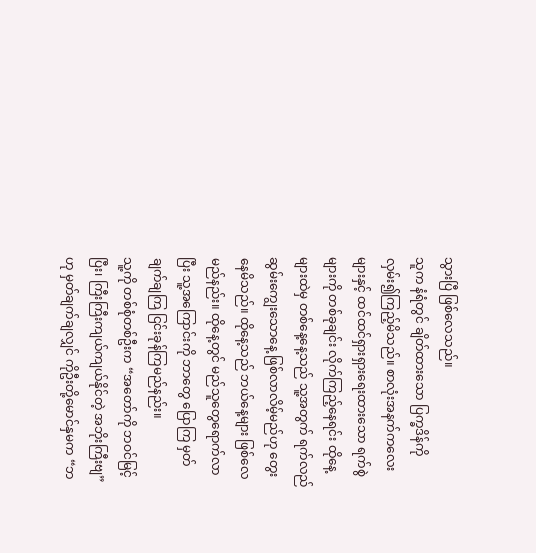သွားပြီ ဖြစ်လေသည်။
သူက နံရံတွင် ချိတ်ထားသော ပြက္ခဒိန်ကို လှမ်း၍ကြည့်မိသည်။ စာလုံးအနက်ကလေးများနှင့် ထင်ထင်ရှားရှားရေးထားသော ရက်စွဲများကို တစ်ခုချင်း လိုက်ကြည့်နေရင်း ထိုနေ့များထဲမှ တစ်နေ့နေ့သည် သူ့အတွက် ရက်လည်ဆွမ်းကျွေးသောနေ့ ဖြစ်လာလိမ့်မည်ဟု တွေးနေမိသည်။ ထိုနေ့သည် ဘယ်နေ့များ ဖြစ်လေမည်နည်း။ ထိုနေ့တွင် မည်သူတွေရောက်လာပြီး သူ့အကြောင်းကို ဘာတွေ ပြောကြ မှတ်ချက်ချကြ ငြင်းခုန်ကြမည်နည်း။
သူ့ကို တစ်စုံတစ်ဦးက “အတော်ကို ဘဝင်မြင့်ပြီး၊ ကြီးကြီးကျယ်ကျယ်နိုင်တဲ့ အဘိုးကြီးဗျ” ဟု မှတ်ချက်ချလျှင် ကိုဦးတို့မောင်နှမက “ဘ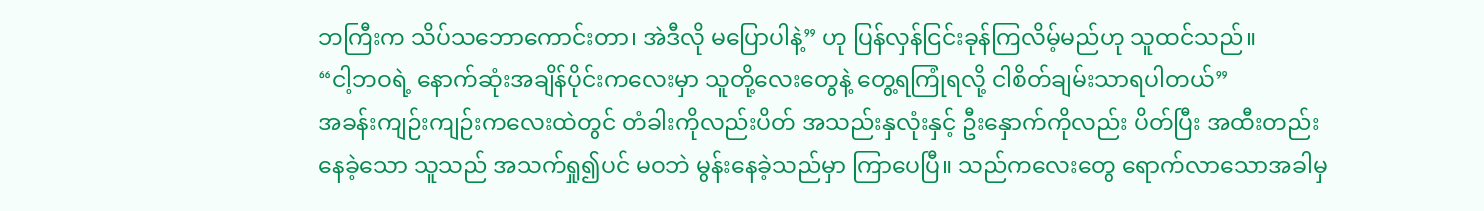ဘကြီးက သိပ်သဘောကောင်းတာ၊ အဲဒီလို မပြောပါနဲ့” ဟု ပြန်လှန်ငြင်းခုန်ကြလိမ့်မည်ဟု သူထင်သည်။
“ငါ့ဘဝရဲ့ နောက်ဆုံးအချိန်ပိုင်းကလေးမှာ သူတို့လေးတွေနဲ့ တွေ့ရကြုံရလို့ ငါစိတ်ချမ်းသာရပါတယ်”
အခန်းကျဉ်းကျဉ်းကလေးထဲတွင် တံခါးကိုလည်းပိတ် အသည်းနှလုံးနှင့် ဦးနှောက်ကိုလည်း ပိတ်ပြီး အထီးတည်းနေခဲ့သော သူသည် အသက်ရှု၍ပင် မဝဘဲ မွန်းနေခဲ့သည်မှာ ကြာပေပြီ။ သည်ကလေးတွေ ရောက်လာသောအခါမှ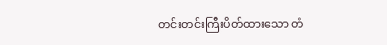တင်းတင်းကြီးပိတ်ထားသော တံ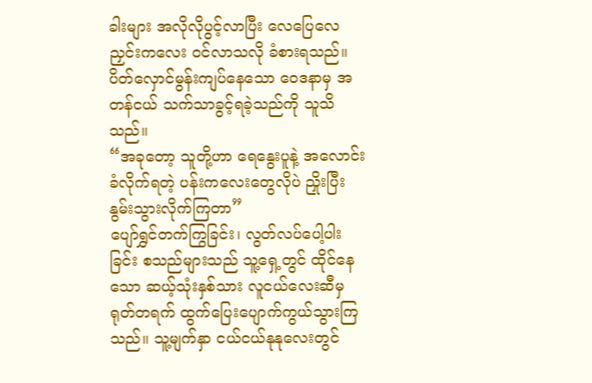ခါးများ အလိုလိုပွင့်လာပြီး လေပြေလေညှင်းကလေး ဝင်လာသလို ခံစားရသည်။ ပိတ်လှောင်မွန်းကျပ်နေသော ဝေဒနာမှ အတန်ငယ် သက်သာခွင့်ရခဲ့သည်ကို သူသိသည်။
“အခုတော့ သူတို့ဟာ ရေနွေးပူနဲ့ အလောင်းခံလိုက်ရတဲ့ ပန်းကလေးတွေလိုပဲ ညှိုးပြီး နွမ်းသွားလိုက်ကြတာ”
ပျော်ရွှင်တက်ကြွခြင်း၊ လွတ်လပ်ပေါ့ပါးခြင်း စသည်များသည် သူ့ရှေ့တွင် ထိုင်နေသော ဆယ့်သုံးနှစ်သား လူငယ်လေးဆီမှ ရုတ်တရက် ထွက်ပြေးပျောက်ကွယ်သွားကြသည်။ သူ့မျက်နှာ ငယ်ငယ်နုနုလေးတွင်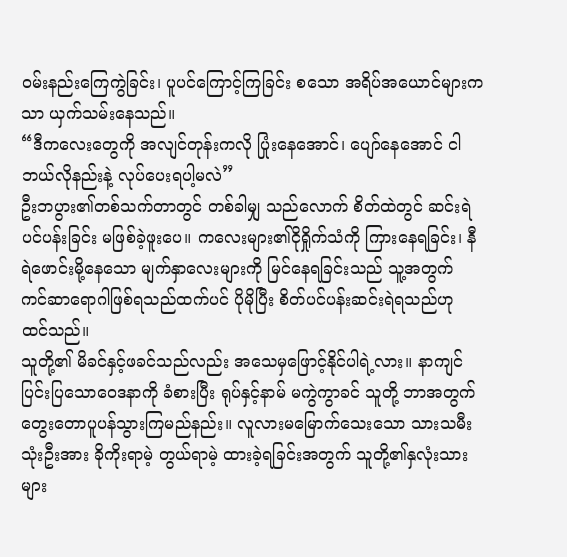ဝမ်းနည်းကြေကွဲခြင်း၊ ပူပင်ကြောင့်ကြခြင်း စသော အရိပ်အယောင်များကသာ ယှက်သမ်းနေသည်။
“ဒီကလေးတွေကို အလျင်တုန်းကလို ပြုံးနေအောင်၊ ပျော်နေအောင် ငါ ဘယ်လိုနည်းနဲ့ လုပ်ပေးရပါ့မလဲ”
ဦးဘပွား၏တစ်သက်တာတွင် တစ်ခါမျှ သည်လောက် စိတ်ထဲတွင် ဆင်းရဲပင်ပန်းခြင်း မဖြစ်ခဲ့ဖူးပေ။ ကလေးများ၏ငိုရှိုက်သံကို ကြားနေရခြင်း၊ နီရဲဖောင်းမို့နေသော မျက်နှာလေးများကို မြင်နေရခြင်းသည် သူ့အတွက် ကင်ဆာရောဂါဖြစ်ရသည်ထက်ပင် ပိုမိုပြီး စိတ်ပင်ပန်းဆင်းရဲရသည်ဟု ထင်သည်။
သူတို့၏ မိခင်နှင့်ဖခင်သည်လည်း အသေမှဖြောင့်နိုင်ပါရဲ့လား။ နာကျင်ပြင်းပြသောဝေဒနာကို ခံစားပြီး ရုပ်နှင့်နာမ် မကွဲကွာခင် သူတို့ ဘာအတွက် တွေးတောပူပန်သွားကြမည်နည်း။ လူလားမမြောက်သေးသော သားသမီးသုံးဦးအား ခိုကိုးရာမဲ့ တွယ်ရာမဲ့ ထားခဲ့ရခြင်းအတွက် သူတို့၏နှလုံးသားများ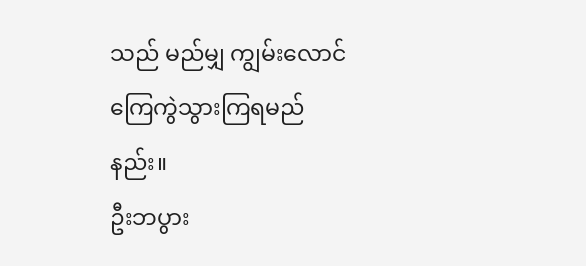သည် မည်မျှ ကျွမ်းလောင် ကြေကွဲသွားကြရမည်နည်း။
ဦးဘပွား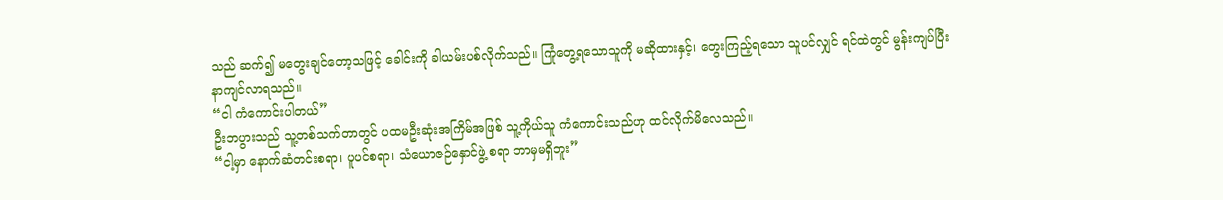သည် ဆက်၍ မတွေးချင်တော့သဖြင့် ခေါင်းကို ခါယမ်းပစ်လိုက်သည်။ ကြုံတွေ့ရသောသူကို မဆိုထားနှင့်၊ တွေးကြည့်ရသော သူပင်လျှင် ရင်ထဲတွင် မွန်းကျပ်ပြီး နာကျင်လာရသည်။
“ငါ ကံကောင်းပါတယ်”
ဦးဘပွားသည် သူ့တစ်သက်တာတွင် ပထမဦးဆုံးအကြိမ်အဖြစ် သူ့ကိုယ်သူ ကံကောင်းသည်ဟု ထင်လိုက်မိလေသည်။
“ငါ့မှာ နောက်ဆံတင်းစရာ၊ ပူပင်စရာ၊ သံယောဇဉ်နှောင်ဖွဲ့ စရာ ဘာမှမရှိဘူး”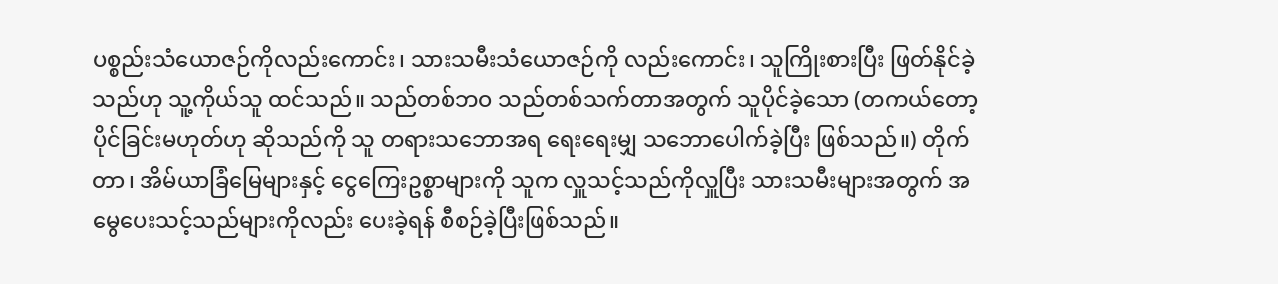ပစ္စည်းသံယောဇဉ်ကိုလည်းကောင်း၊ သားသမီးသံယောဇဉ်ကို လည်းကောင်း၊ သူကြိုးစားပြီး ဖြတ်နိုင်ခဲ့သည်ဟု သူ့ကိုယ်သူ ထင်သည်။ သည်တစ်ဘဝ သည်တစ်သက်တာအတွက် သူပိုင်ခဲ့သော (တကယ်တော့ ပိုင်ခြင်းမဟုတ်ဟု ဆိုသည်ကို သူ တရားသဘောအရ ရေးရေးမျှ သဘောပေါက်ခဲ့ပြီး ဖြစ်သည်။) တိုက်တာ၊ အိမ်ယာခြံမြေများနှင့် ငွေကြေးဥစ္စာများကို သူက လှူသင့်သည်ကိုလှူပြီး သားသမီးများအတွက် အမွေပေးသင့်သည်များကိုလည်း ပေးခဲ့ရန် စီစဉ်ခဲ့ပြီးဖြစ်သည်။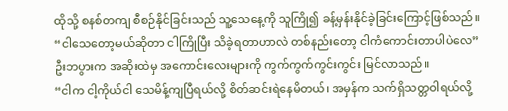ထိုသို့ စနစ်တကျ စီစဉ်နိုင်ခြင်းသည် သူ့သေနေ့ကို သူကြို၍ ခန့်မှန်းနိုင်ခဲ့ခြင်းကြောင့်ဖြစ်သည်။
“ငါသေတော့မယ်ဆိုတာ ငါကြိုပြီး သိခဲ့ရတာဟာလဲ တစ်နည်းတော့ ငါကံကောင်းတာပါပဲလေ”
ဦးဘပွားက အဆိုးထဲမှ အကောင်းလေးများကို ကွက်ကွက်ကွင်းကွင်း မြင်လာသည်။
“ငါက ငါ့ကိုယ်ငါ သေမိန့်ကျပြီရယ်လို့ စိတ်ဆင်းရဲနေမိတယ်၊ အမှန်က သက်ရှိသတ္တဝါရယ်လို့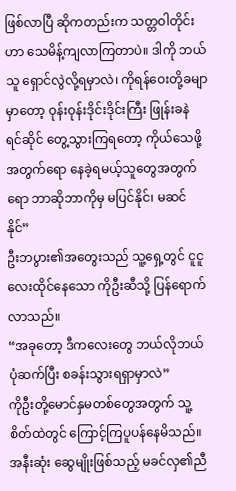ဖြစ်လာပြီ ဆိုကတည်းက သတ္တဝါတိုင်းဟာ သေမိန့်ကျလာကြတာပဲ။ ဒါကို ဘယ်သူ ရှောင်လွဲလို့ရမှာလဲ၊ ကိုရန်ဝေးတို့ခမျာမှာတော့ ဝုန်းဝုန်းဒိုင်းဒိုင်းကြီး ဖြုန်းခနဲ ရင်ဆိုင် တွေ့သွားကြရတော့ ကိုယ်သေဖို့အတွက်ရော နေခဲ့ရမယ့်သူတွေအတွက်ရော ဘာဆိုဘာကိုမှ မပြင်နိုင်၊ မဆင်နိုင်”
ဦးဘပွား၏အတွေးသည် သူ့ရှေ့တွင် ငူငူလေးထိုင်နေသော ကိုဦးဆီသို့ ပြန်ရောက်လာသည်။
“အခုတော့ ဒီကလေးတွေ ဘယ်လိုဘယ်ပုံဆက်ပြီး စခန်းသွားရရှာမှာလဲ”
ကိုဦးတို့မောင်နှမတစ်တွေအတွက် သူ့စိတ်ထဲတွင် ကြောင့်ကြပူပန်နေမိသည်။ အနီးဆုံး ဆွေမျိုးဖြစ်သည့် မခင်လှ၏ညီ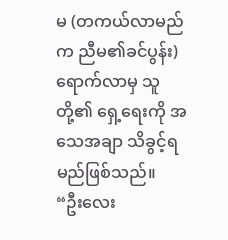မ (တကယ်လာမည်က ညီမ၏ခင်ပွန်း) ရောက်လာမှ သူတို့၏ ရှေ့ရေးကို အသေအချာ သိခွင့်ရမည်ဖြစ်သည်။
“ဦးလေး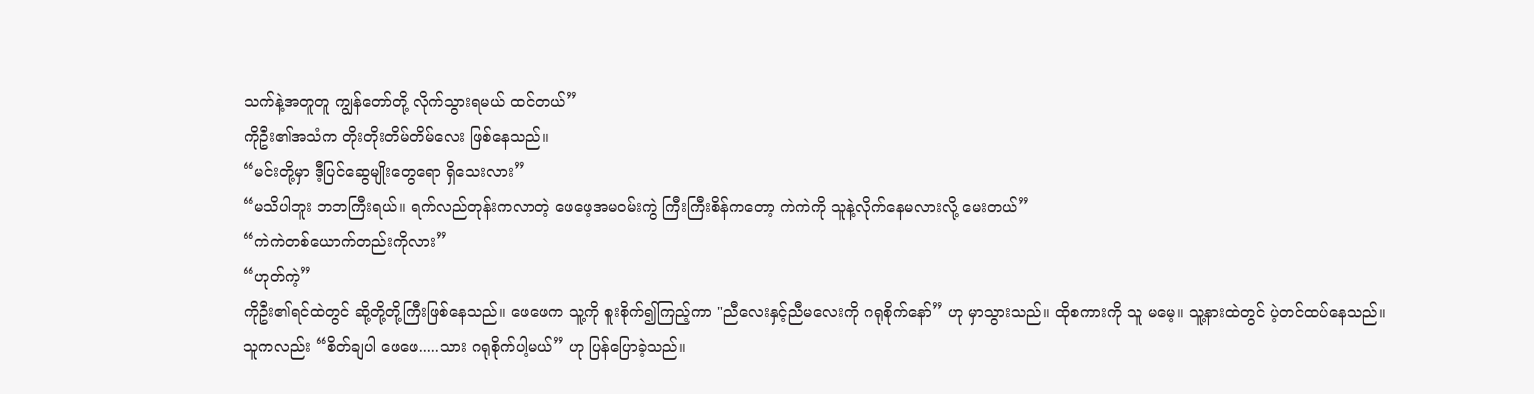သက်နဲ့အတူတူ ကျွန်တော်တို့ လိုက်သွားရမယ် ထင်တယ်”
ကိုဦး၏အသံက တိုးတိုးတိမ်တိမ်လေး ဖြစ်နေသည်။
“မင်းတို့မှာ ဒီ့ပြင်ဆွေမျိုးတွေရော ရှိသေးလား”
“မသိပါဘူး ဘဘကြီးရယ်။ ရက်လည်တုန်းကလာတဲ့ ဖေဖေ့အမဝမ်းကွဲ ကြီးကြီးစိန်ကတော့ ကဲကဲကို သူနဲ့လိုက်နေမလားလို့ မေးတယ်”
“ကဲကဲတစ်ယောက်တည်းကိုလား”
“ဟုတ်ကဲ့”
ကိုဦး၏ရင်ထဲတွင် ဆို့တို့တို့ကြီးဖြစ်နေသည်။ ဖေဖေက သူ့ကို စူးစိုက်၍ကြည့်ကာ "ညီလေးနှင့်ညီမလေးကို ဂရုစိုက်နော်” ဟု မှာသွားသည်။ ထိုစကားကို သူ မမေ့။ သူ့နားထဲတွင် ပဲ့တင်ထပ်နေသည်။
သူကလည်း “စိတ်ချပါ ဖေဖေ.....သား ဂရုစိုက်ပါ့မယ်” ဟု ပြန်ပြောခဲ့သည်။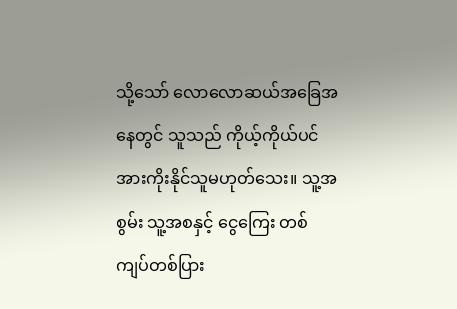သို့သော် လောလောဆယ်အခြေအနေတွင် သူသည် ကိုယ့်ကိုယ်ပင် အားကိုးနိုင်သူမဟုတ်သေး။ သူ့အစွမ်း သူ့အစနှင့် ငွေကြေး တစ်ကျပ်တစ်ပြား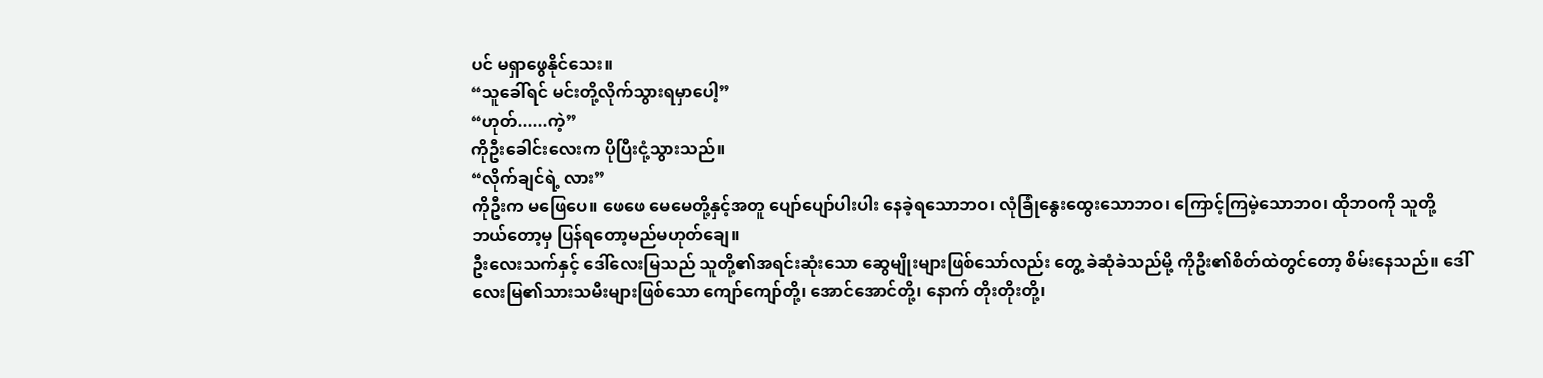ပင် မရှာဖွေနိုင်သေး။
“သူခေါ်ရင် မင်းတို့လိုက်သွားရမှာပေါ့”
“ဟုတ်......ကဲ့”
ကိုဦးခေါင်းလေးက ပိုပြီးငုံ့သွားသည်။
“လိုက်ချင်ရဲ့ လား”
ကိုဦးက မဖြေပေ။ ဖေဖေ မေမေတို့နှင့်အတူ ပျော်ပျော်ပါးပါး နေခဲ့ရသောဘဝ၊ လုံခြုံနွေးထွေးသောဘဝ၊ ကြောင့်ကြမဲ့သောဘ၀၊ ထိုဘဝကို သူတို့ဘယ်တော့မှ ပြန်ရတော့မည်မဟုတ်ချေ။
ဦးလေးသက်နှင့် ဒေါ်လေးမြသည် သူတို့၏အရင်းဆုံးသော ဆွေမျိုးများဖြစ်သော်လည်း တွေ့ ခဲဆုံခဲသည်မို့ ကိုဦး၏စိတ်ထဲတွင်တော့ စိမ်းနေသည်။ ဒေါ်လေးမြ၏သားသမီးများဖြစ်သော ကျော်ကျော်တို့၊ အောင်အောင်တို့၊ နောက် တိုးတိုးတို့၊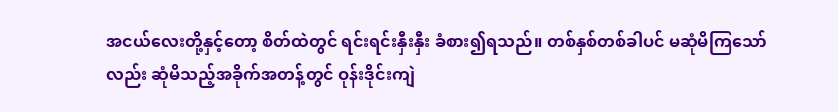အငယ်လေးတို့နှင့်တော့ စိတ်ထဲတွင် ရင်းရင်းနှီးနှီး ခံစား၍ရသည်။ တစ်နှစ်တစ်ခါပင် မဆုံမိကြသော်လည်း ဆုံမိသည့်အခိုက်အတန့်တွင် ဝုန်းဒိုင်းကျဲ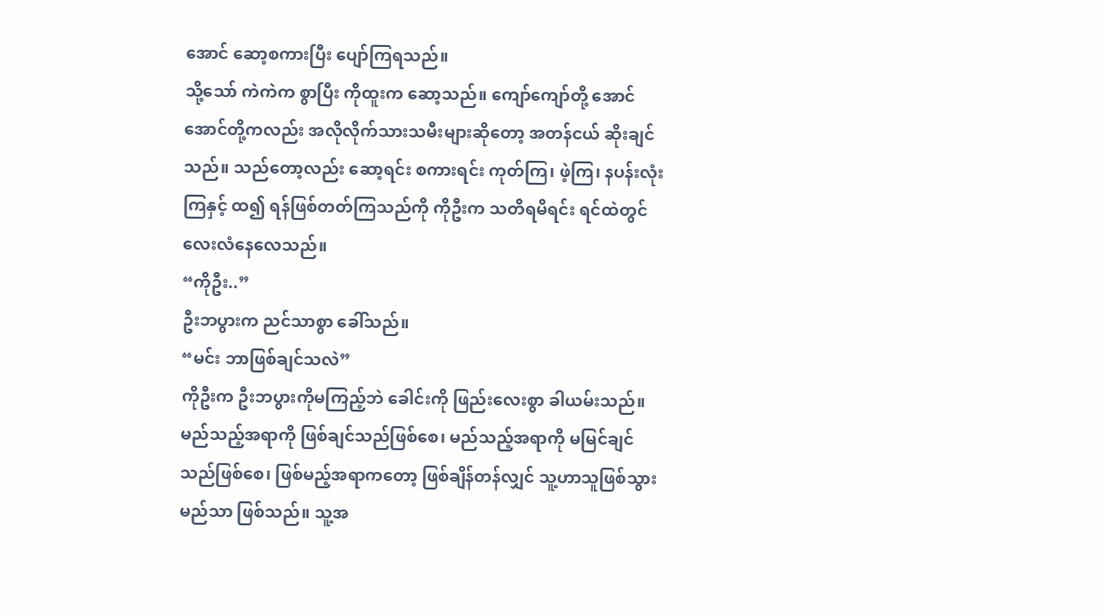အောင် ဆော့စကားပြီး ပျော်ကြရသည်။
သို့သော် ကဲကဲက စွာပြီး ကိုထူးက ဆော့သည်။ ကျော်ကျော်တို့ အောင်အောင်တို့ကလည်း အလိုလိုက်သားသမီးများဆိုတော့ အတန်ငယ် ဆိုးချင်သည်။ သည်တော့လည်း ဆော့ရင်း စကားရင်း ကုတ်ကြ၊ ဖဲ့ကြ၊ နပန်းလုံးကြနှင့် ထ၍ ရန်ဖြစ်တတ်ကြသည်ကို ကိုဦးက သတိရမိရင်း ရင်ထဲတွင် လေးလံနေလေသည်။
“ကိုဦး..”
ဦးဘပွားက ညင်သာစွာ ခေါ်သည်။
“မင်း ဘာဖြစ်ချင်သလဲ”
ကိုဦးက ဦးဘပွားကိုမကြည့်ဘဲ ခေါင်းကို ဖြည်းလေးစွာ ခါယမ်းသည်။ မည်သည့်အရာကို ဖြစ်ချင်သည်ဖြစ်စေ၊ မည်သည့်အရာကို မမြင်ချင်သည်ဖြစ်စေ၊ ဖြစ်မည့်အရာကတော့ ဖြစ်ချိန်တန်လျှင် သူ့ဟာသူဖြစ်သွားမည်သာ ဖြစ်သည်။ သူ့အ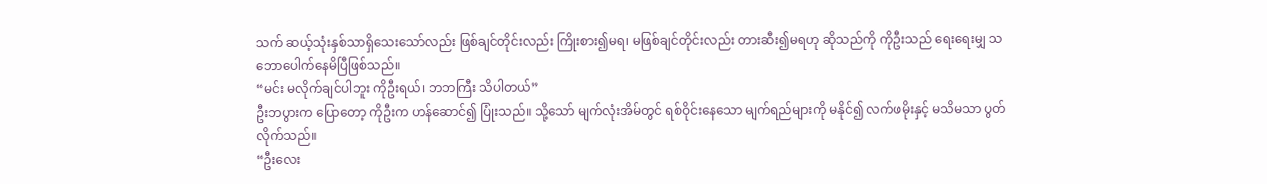သက် ဆယ့်သုံးနှစ်သာရှိသေးသော်လည်း ဖြစ်ချင်တိုင်းလည်း ကြိုးစား၍မရ၊ မဖြစ်ချင်တိုင်းလည်း တားဆီး၍မရဟု ဆိုသည်ကို ကိုဦးသည် ရေးရေးမျှ သဘောပေါက်နေမိပြီဖြစ်သည်။
“မင်း မလိုက်ချင်ပါဘူး ကိုဦးရယ်၊ ဘဘကြီး သိပါတယ်”
ဦးဘပွားက ပြောတော့ ကိုဦးက ဟန်ဆောင်၍ ပြုံးသည်။ သို့သော် မျက်လုံးအိမ်တွင် ရစ်ဝိုင်းနေသော မျက်ရည်များကို မနိုင်၍ လက်ဖမိုးနှင့် မသိမသာ ပွတ်လိုက်သည်။
“ဦးလေး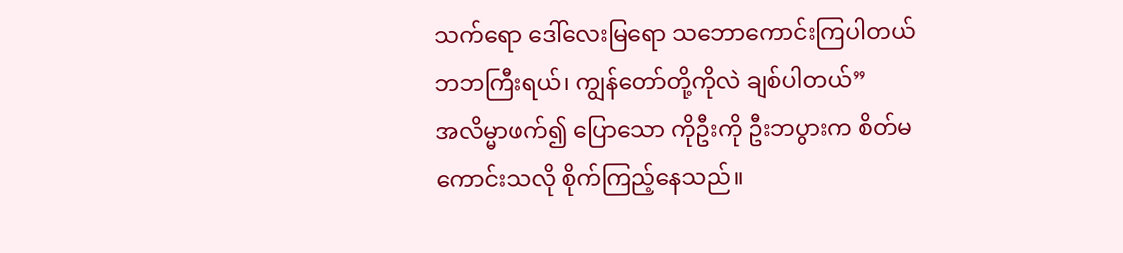သက်ရော ဒေါ်လေးမြရော သဘောကောင်းကြပါတယ် ဘဘကြီးရယ်၊ ကျွန်တော်တို့ကိုလဲ ချစ်ပါတယ်”
အလိမ္မာဖက်၍ ပြောသော ကိုဦးကို ဦးဘပွားက စိတ်မကောင်းသလို စိုက်ကြည့်နေသည်။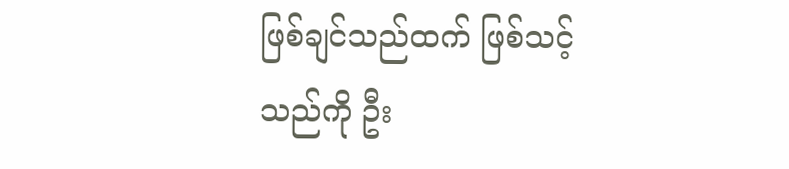ဖြစ်ချင်သည်ထက် ဖြစ်သင့်သည်ကို ဦး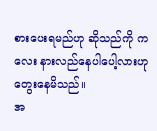စားပေးရမည်ဟု ဆိုသည်ကို ကလေး နားလည်နေပါပေါ့လားဟု တွေးနေမိသည်။
အ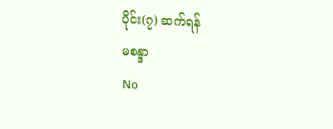ပိုင်း(၇) ဆက်ရန်
မစန္ဒာ
No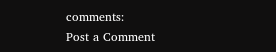comments:
Post a Comment